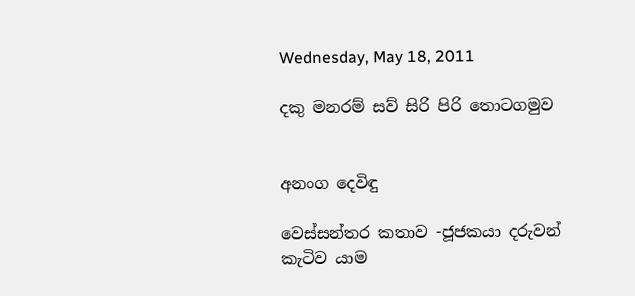Wednesday, May 18, 2011

දකු මනරම් සව් සිරි පිරි තොටගමුව


අනංග දෙවිඳු

වෙස්සන්තර කතාව -ජූජකයා දරුවන් කැටිව යාම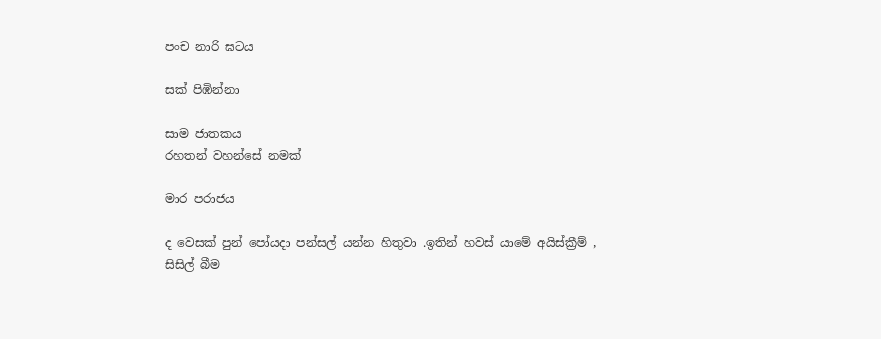පංච නාරි ඝටය

සක් පිඹින්නා

සාම ජාතකය
රහතන් වහන්සේ නමක්

මාර පරාජය

ද වෙසක් පුන් පෝයදා පන්සල් යන්න හිතුවා .ඉතින් හවස් යාමේ අයිස්ක්‍රීම් , සිසිල් බීම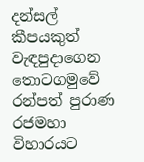දන්සල් කීපයකුත් වැඳපුදාගෙන තොටගමුවේ රන්පත් පුරාණ රජමහා විහාරයට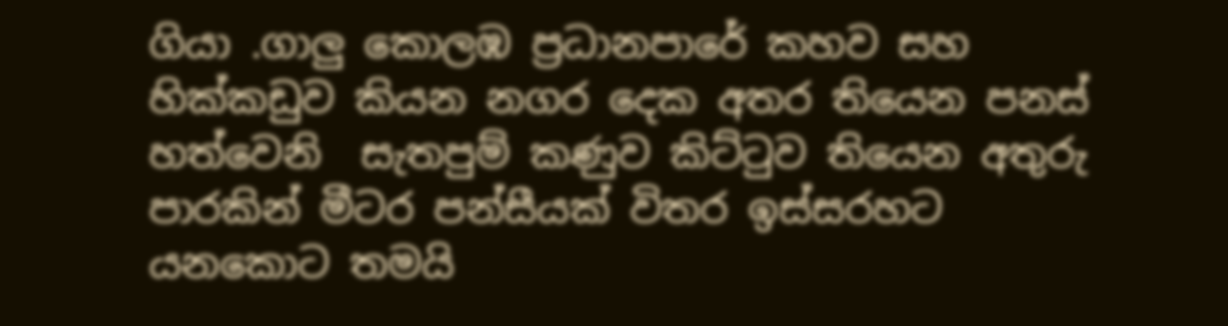ගියා .ගාලු කොලඹ ප්‍රධානපාරේ කහව සහ හික්කඩුව කියන නගර දෙක අතර තියෙන පනස් හත්වෙනි  සැතපුම් කණුව කිට්ටුව තියෙන අතුරු පාරකින් මීටර පන්සීයක් විතර ඉස්සරහට යනකොට තමයි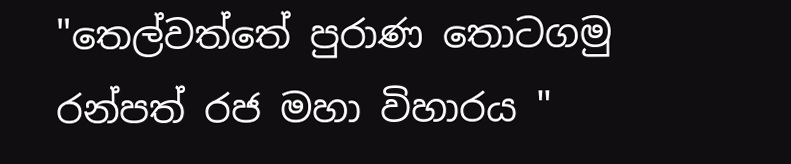"තෙල්වත්තේ පුරාණ තොටගමු රන්පත් රජ මහා විහාරය "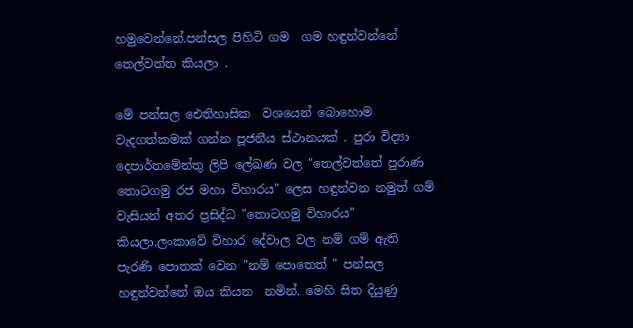හමුවෙන්නේ.පන්සල පිහිටි ගම  ගම හඳුන්වන්නේ තෙල්වත්ත කියලා .

මේ පන්සල ඓතිහාසික  වශයෙන් බොහොම වැදගත්කමක් ගන්න පූජනීය ස්ථානයක් . පුරා විද්‍යා දෙපාර්තමේන්තු ලිපි ලේඛණ වල "තෙල්වත්තේ පුරාණ  තොටගමු රජ මහා විහාරය" ලෙස හඳුන්වන නමුත් ගම් වැසියන් අතර ප්‍රසිද්ධ "තොටගමු විහාරය" කියලා.ලංකාවේ විහාර දේවාල වල නම් ගම් ඇති පැරණි පොතක් වෙන "නම් පොතෙත් " පන්සල හඳුන්වන්නේ ඔය කියන  නමින්. මෙහි සිත දියුණු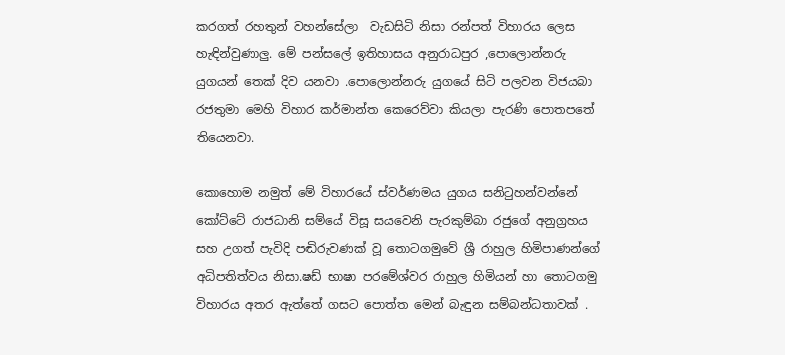කරගත් රහතුන් වහන්සේලා  වැඩසිටි නිසා රන්පත් විහාරය ලෙස හැඳින්වුණාලු. මේ පන්සලේ ඉතිහාසය අනුරාධපුර ,පොලොන්නරු යුගයන් තෙක් දිව යනවා .පොලොන්නරු යුගයේ සිටි පලවන විජයබා රජතුමා මෙහි විහාර කර්මාන්ත කෙරෙව්වා කියලා පැරණි පොතපතේ තියෙනවා.

කොහොම නමුත් මේ විහාරයේ ස්වර්ණමය යුගය සනිටුහන්වන්නේ කෝට්ටේ රාජධානි සම්යේ විසූ සයවෙනි පැරකුම්බා රජුගේ අනුග්‍රහය සහ උගත් පැවිදි පඬිරුවණක් වූ තොටගමුවේ ශ්‍රී රාහුල හිමිපාණන්ගේ අධිපතිත්වය නිසා.ෂඩ් භාෂා පරමේශ්වර රාහුල හිමියන් හා තොටගමු විහාරය අතර ඇත්තේ ගසට පොත්ත මෙන් බැඳුන සම්බන්ධතාවක් .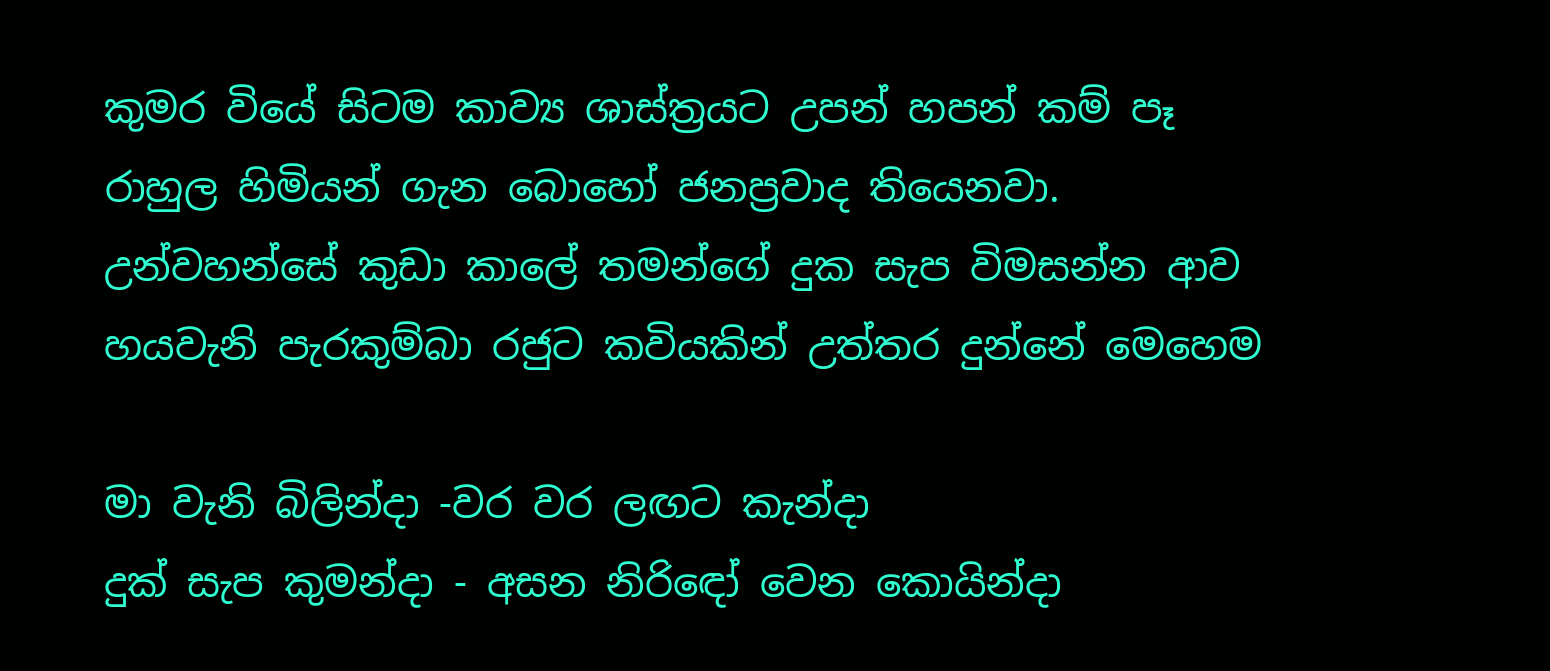කුමර වියේ සිටම කාව්‍ය ශාස්ත්‍රයට උපන් හපන් කම් පෑ රාහුල හිමියන් ගැන බොහෝ ජනප්‍රවාද තියෙනවා. උන්වහන්සේ කුඩා කාලේ තමන්ගේ දුක සැප විමසන්න ආව හයවැනි පැරකුම්බා රජුට කවියකින් උත්තර දුන්නේ මෙහෙම

මා වැනි බිලින්දා -වර වර ලඟට කැන්දා
දුක් සැප කුමන්දා - අසන නිරිඳෝ වෙන කොයින්දා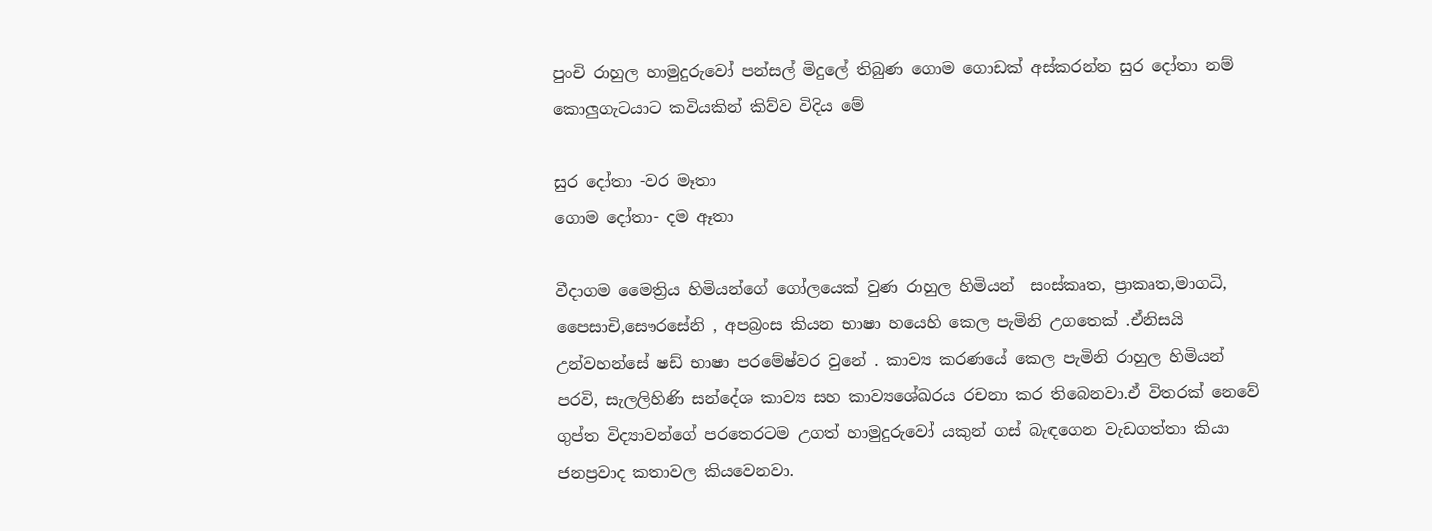පුංචි රාහුල හාමුදුරුවෝ පන්සල් මිදුලේ තිබුණ ගොම ගොඩක් අස්කරන්න සුර දෝතා නම් කොලුගැටයාට කවියකින් කිව්ව විදිය මේ

සුර දෝතා -වර මෑතා
ගොම දෝතා- දම ඈතා

වීදාගම මෛත්‍රිය හිමියන්ගේ ගෝලයෙක් වුණ රාහුල හිමියන්  සංස්කෘත, ප්‍රාකෘත,මාගධි, පෛසාචි,සෞරසේනි , අපබ්‍රංස කියන භාෂා හයෙහි කෙල පැමිනි උගතෙක් .ඒනිසයි උන්වහන්සේ ෂඩ් භාෂා පරමේෂ්වර වුනේ . කාව්‍ය කරණයේ කෙල පැමිනි රාහුල හිමියන් පරවි, සැලලිහිණි සන්දේශ කාව්‍ය සහ කාව්‍යශේඛරය රචනා කර තිබෙනවා.ඒ විතරක් නෙවේ ගුප්ත විද්‍යාවන්ගේ පරතෙරටම උගත් හාමුදුරුවෝ යකුන් ගස් බැඳගෙන වැඩගත්තා කියා ජනප්‍රවාද කතාවල කියවෙනවා.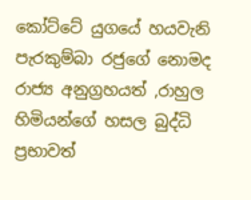කෝට්ටේ යුගයේ හයවැනි පැරකුම්බා රජුගේ නොමද රාජ්‍ය අනුග්‍රහයත් ,රාහුල හිමියන්ගේ හසල බුද්ධි ප්‍රභාවත්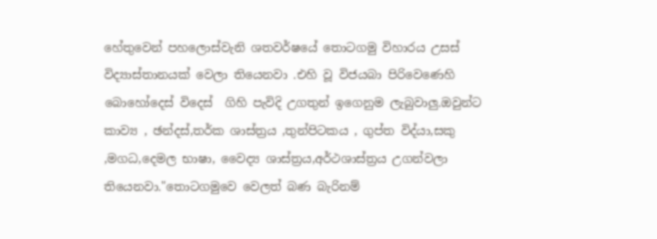හේතුවෙන් පහලොස්වැනි ශතවර්ෂයේ තොටගමු විහාරය උසස් විද්‍යාස්තානයක් වෙලා තියෙනවා .එහි වූ විජයබා පිරිවෙණෙහි බොහෝදෙස් විදෙස්  ගිහි පැවිදි උගතුන් ඉගෙනුම ලැබුවාලු.ඔවුන්ට කාව්‍ය , ඡන්දස්,තර්ක ශාස්ත්‍රය ,තුන්පිටකය , ගුප්ත විද්යා,සකු ,මගධ,දෙමල භාෂා, වෛද්‍ය ශාස්ත්‍රය,අර්ථශාස්ත්‍රය උගන්වලා තියෙනවා."තොටගමුවෙ වෙලත් බණ බැරිනම්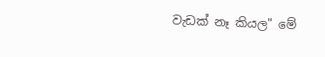වැඩක් නෑ කියල" මේ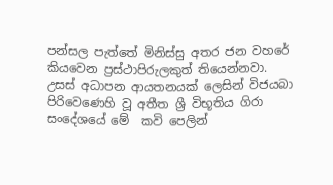පන්සල පැත්තේ මිනිස්සු අතර ජන වහරේ කියවෙන ප්‍රස්ථාපිරුලකුත් තියෙන්නවා.  උසස් අධාපන ආයතනයක් ලෙසින් විජයබා පිරිවෙණෙහි වූ අතීත ශ්‍රී විභූතිය ගිරා සංදේශයේ මේ  කවි පෙලින්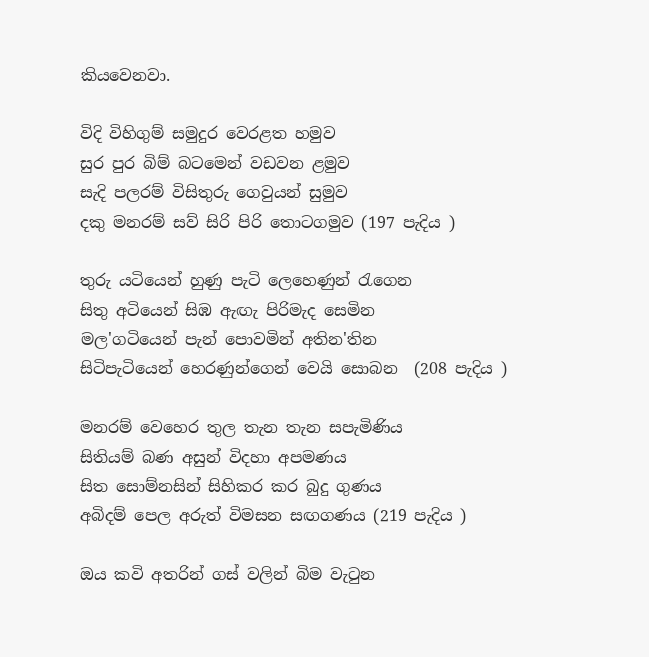කියවෙනවා.

විදි විහිගුම් සමුදුර වෙරළත හමුව
සුර පුර බිම් බටමෙන් වඩවන ළමුව
සැදි පලරම් විසිතුරු ගෙවුයන් සුමුව
දකු මනරම් සව් සිරි පිරි තොටගමුව (197 පැදිය )

තුරු යටියෙන් හුණු පැටි ලෙහෙණුන් රැගෙන
සිතු අටියෙන් සිඹ ඇඟැ පිරිමැද සෙමින
මල'ගටියෙන් පැන් පොවමින් අතින'තින
සිටිපැටියෙන් හෙරණුන්ගෙන් වෙයි සොබන  (208 පැදිය )

මනරම් වෙහෙර තුල තැන තැන සපැමිණිය
සිතියම් බණ අසුන් විදහා අපමණය
සිත සොම්නසින් සිහිකර කර බුදු ගුණය
අබිදම් පෙල අරුත් විමසන සඟගණය (219 පැදිය )

ඔය කවි අතරින් ගස් වලින් බිම වැටුන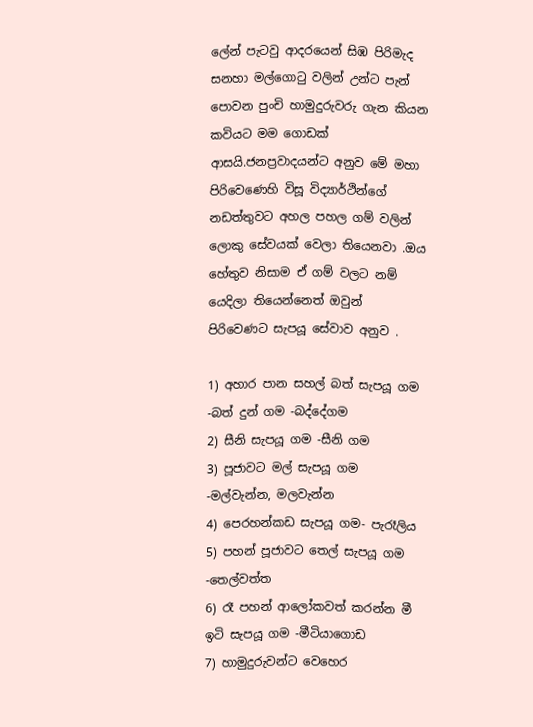ලේන් පැටවු ආදරයෙන් සිඹ පිරිමැද සනහා මල්ගොටු වලින් උන්ට පැන් පොවන පුංචි හාමුදුරුවරු ගැන කියන කවියට මම ගොඩක් ආසයි.ජනප්‍රවාදයන්ට අනුව මේ මහා පිරිවෙණෙහි විසූ විද්‍යාර්ථින්ගේ නඩත්තුවට අහල පහල ගම් වලින් ලොකු සේවයක් වෙලා තියෙනවා .ඔය හේතුව නිසාම ඒ ගම් වලට නම් යෙදිලා තියෙන්නෙත් ඔවුන් පිරිවෙණට සැපයූ සේවාව අනුව .

1) අහාර පාන සහල් බත් සැපයූ ගම -බත් දුන් ගම -බද්දේගම
2) සීනි සැපයූ ගම -සීනි ගම
3) පූජාවට මල් සැපයූ ගම -මල්වැන්න, මලවැන්න
4) පෙරහන්කඩ සැපයූ ගම- පැරෑලිය
5) පහන් පූජාවට තෙල් සැපයූ ගම -තෙල්වත්ත
6) රෑ පහන් ආලෝකවත් කරන්න මී ඉටි සැපයූ ගම -මීටියාගොඩ
7) හාමුදුරුවන්ට වෙහෙර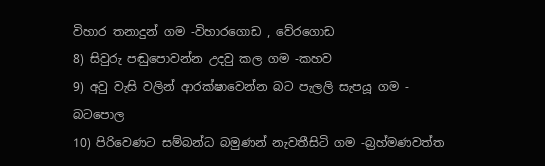විහාර තනාදුන් ගම -විහාරගොඩ , වේරගොඩ
8) සිවුරු පඬුපොවන්න උදවු කල ගම -කහව
9) අවු වැසි වලින් ආරක්ෂාවෙන්න බට පැලලි සැපයූ ගම - බටපොල
10) පිරිවෙණට සම්බන්ධ බමුණන් නැවතීසිටි ගම -බ්‍රහ්මණවත්ත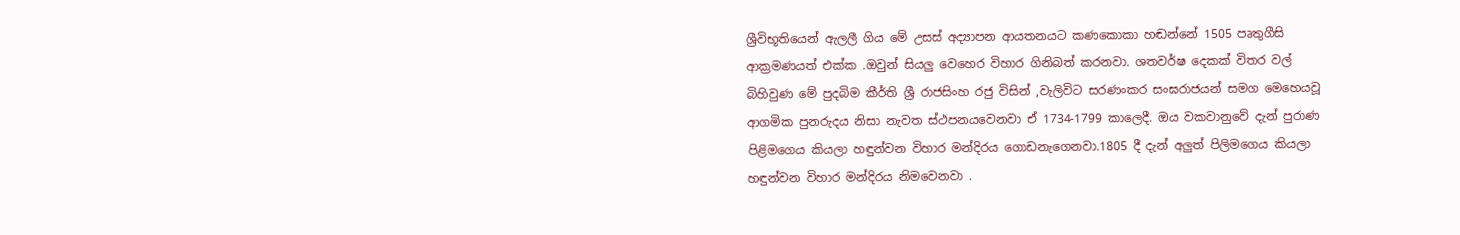ශ්‍රීවිභූතියෙන් ඇලලී ගිය මේ උසස් අද්‍යාපන ආයතනයට කණකොකා හඬන්නේ 1505 පෘතුගීසි ආක්‍රමණයත් එක්ක .ඔවුන් සියලු වෙහෙර විහාර ගිනිබත් කරනවා. ශතවර්ෂ දෙකක් විතර වල් බිහිවුණ මේ පුදබිම කීර්ති ශ්‍රී රාජසිංහ රජු විසින් ,වැලිවිට සරණංකර සංඝරාජයන් සමග මෙහෙයවූ ආගමික පුනරුදය නිසා නැවත ස්ථපනයවෙනවා ඒ 1734-1799 කාලෙදී. ඔය වකවානුවේ දැන් පුරාණ පිළිමගෙය කියලා හඳුන්වන විහාර මන්දිරය ගොඩනැගෙනවා.1805 දී දැන් අලුත් පිලිමගෙය කියලා හඳුන්වන විහාර මන්දිරය නිමවෙනවා .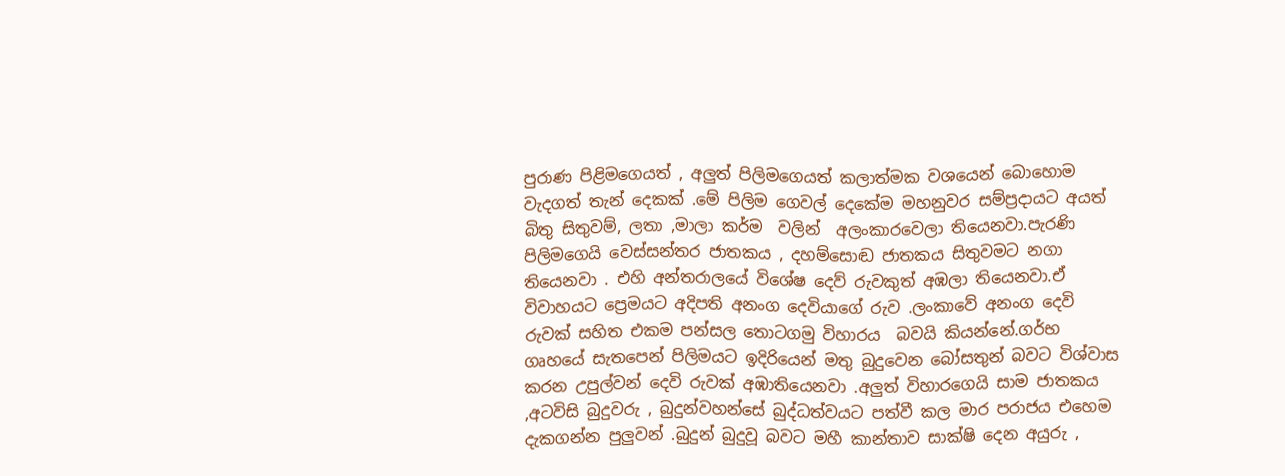පුරාණ පිළිමගෙයත් , අලුත් පිලිමගෙයත් කලාත්මක වශයෙන් බොහොම වැදගත් තැන් දෙකක් .මේ පිලිම ගෙවල් දෙකේම මහනුවර සම්ප්‍රදායට අයත් බිතු සිතුවම්, ලතා ,මාලා කර්ම  වලින්  අලංකාරවෙලා තියෙනවා.පැරණි පිලිමගෙයි වෙස්සන්තර ජාතකය , දහම්සොඬ ජාතකය සිතුවමට නගා තියෙනවා . එහි අන්තරාලයේ විශේෂ දෙව් රුවකුත් අඹලා තියෙනවා.ඒ විවාහයට ප්‍රෙමයට අදිපති අනංග දෙවියාගේ රුව .ලංකාවේ අනංග දෙවි රුවක් සහිත එකම පන්සල තොටගමු විහාරය  බවයි කියන්නේ.ගර්භ ගෘහයේ සැතපෙන් පිලිමයට ඉදිරියෙන් මතු බුදුවෙන බෝසතුන් බවට විශ්වාස කරන උපුල්වන් දෙවි රුවක් අඹාතියෙනවා .අලුත් විහාරගෙයි සාම ජාතකය ,අටවිසි බුදුවරු , බුදුන්වහන්සේ බුද්ධත්වයට පත්වී කල මාර පරාජය එහෙම දැකගන්න පුලුවන් .බුදුන් බුදුවූ බවට මහී කාන්තාව සාක්ෂි දෙන අයුරු ,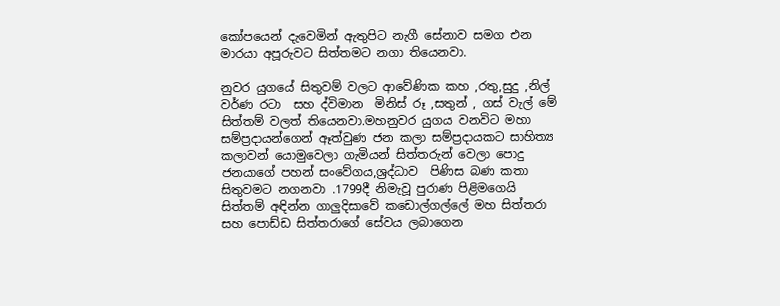කෝපයෙන් දැවෙමින් ඇතුපිට නැගී සේනාව සමග එන මාරයා අපූරුවට සිත්තමට නගා තියෙනවා.

නුවර යුගයේ සිතුවම් වලට ආවේණික කහ ,රතු,සුදු ,නිල් වර්ණ රටා  සහ ද්විමාන  මිනිස් රූ ,සතුන් , ගස් වැල් මේ සිත්තම් වලත් තියෙනවා.මහනුවර යුගය වනවිට මහා සම්ප්‍රදායන්ගෙන් ඈත්වුණ ජන කලා සම්ප්‍රදායකට සාහිත්‍ය කලාවන් යොමුවෙලා ගැමියන් සිත්තරුන් වෙලා පොදු ජනයාගේ පහන් සංවේගය,ශ්‍රද්ධාව  පිණිස බණ කතා සිතුවමට නගනවා .1799දී නිමැවූ පුරාණ පිළිමගෙයි සිත්තම් අඳින්න ගාලුදිසාවේ කඩොල්ගල්ලේ මහ සිත්තරා සහ පොඩ්ඩ සිත්තරාගේ සේවය ලබාගෙන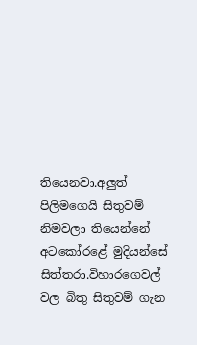තියෙනවා.අලුත් පිලිමගෙයි සිතුවම් නිමවලා තියෙන්නේ අටකෝරළේ මුදියන්සේ සිත්තරා.විහාරගෙවල් වල බිතු සිතුවම් ගැන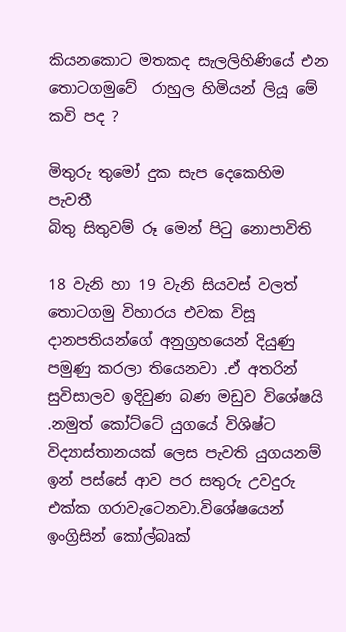කියනකොට මතකද සැලලිහිණියේ එන තොටගමුවේ  රාහුල හිමියන් ලියූ මේ කවි පද ?

මිතුරු තුමෝ දුක සැප දෙකෙහිම පැවතී
බිතු සිතුවම් රූ මෙන් පිටු නොපාවිති

18 වැනි හා 19 වැනි සියවස් වලත් තොටගමු විහාරය එවක විසූ දානපතියන්ගේ අනුග්‍රහයෙන් දියුණු පමුණු කරලා තියෙනවා .ඒ අතරින් සුවිසාලව ඉදිවුණ බණ මඩුව විශේෂයි .නමුත් කෝට්ටේ යුගයේ විශිෂ්ට විද්‍යාස්තානයක් ලෙස පැවති යුගයනම් ඉන් පස්සේ ආව පර සතුරු උවදුරු එක්ක ගරාවැටෙනවා.විශේෂයෙන් ඉංග්‍රිසින් කෝල්බෘක්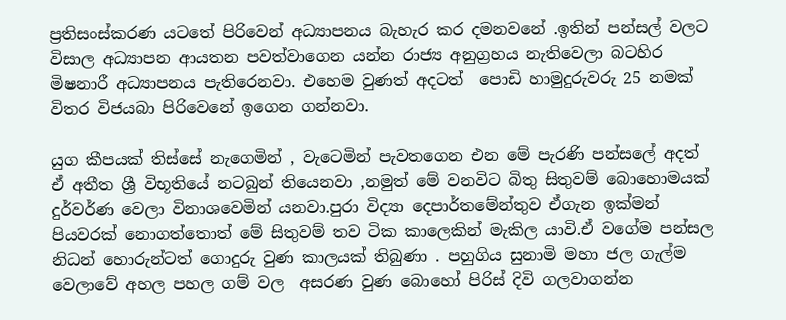ප්‍රතිසංස්කරණ යටතේ පිරිවෙන් අධ්‍යාපනය බැහැර කර දමනවනේ .ඉතින් පන්සල් වලට විසාල අධ්‍යාපන ආයතන පවත්වාගෙන යන්න රාජ්‍ය අනුග්‍රහය නැතිවෙලා බටහිර මිෂනාරී අධ්‍යාපනය පැතිරෙනවා. එහෙම වුණත් අදටත්  පොඩි හාමුදුරුවරු 25 නමක් විතර විජයබා පිරිවෙනේ ඉගෙන ගන්නවා.

යුග කීපයක් තිස්සේ නැගෙමින් , වැටෙමින් පැවතගෙන එන මේ පැරණි පන්සලේ අදත් ඒ අතීත ශ්‍රී විභූතියේ නටබුන් තියෙනවා ,නමුත් මේ වනවිට බිතු සිතුවම් බොහොමයක් දුර්වර්ණ වෙලා විනාශවෙමින් යනවා.පුරා විද්‍යා දෙපාර්තමේන්තුව ඒගැන ඉක්මන් පියවරක් නොගත්තොත් මේ සිතුවම් තව ටික කාලෙකින් මැකිල යාවි.ඒ වගේම පන්සල නිධන් හොරුන්ටත් ගොදුරු වුණ කාලයක් තිබුණා . පහුගිය සුනාමි මහා ජල ගැල්ම වෙලාවේ අහල පහල ගම් වල  අසරණ වුණ බොහෝ පිරිස් දිවි ගලවාගන්න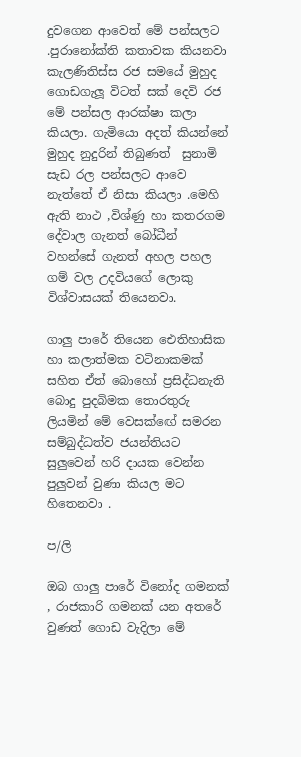දුවගෙන ආවෙත් මේ පන්සලට .පුරානෝක්ති කතාවක කියනවා කැලණිතිස්ස රජ සමයේ මුහුද ගොඩගැලූ විටත් සක් දෙවි රජ මේ පන්සල ආරක්ෂා කලා කියලා. ගැමියො අදත් කියන්නේ මුහුද නුදුරින් තිබුණත්  සුනාමි සැඩ රල පන්සලට ආවෙ නැත්තේ ඒ නිසා කියලා .මෙහි ඇති නාථ ,විශ්ණු හා කතරගම දේවාල ගැනත් බෝධීන් වහන්සේ ගැනත් අහල පහල ගම් වල උදවියගේ ලොකු විශ්වාසයක් තියෙනවා.

ගාලු පාරේ තියෙන ඓතිහාසික හා කලාත්මක වටිනාකමක් සහිත ඒත් බොහෝ ප්‍රසිද්ධනැති බොදු පුදබිමක තොරතුරු ලියමින් මේ වෙසක්ඟේ සමරන සම්බුද්ධත්ව ජයන්තියට සුලුවෙන් හරි දායක වෙන්න පුලුවන් වුණා කියල මට හිතෙනවා .

ප/ලි

ඔබ ගාලු පාරේ විනෝද ගමනක් , රාජකාරි ගමනක් යන අතරේ වුණත් ගොඩ වැදිලා මේ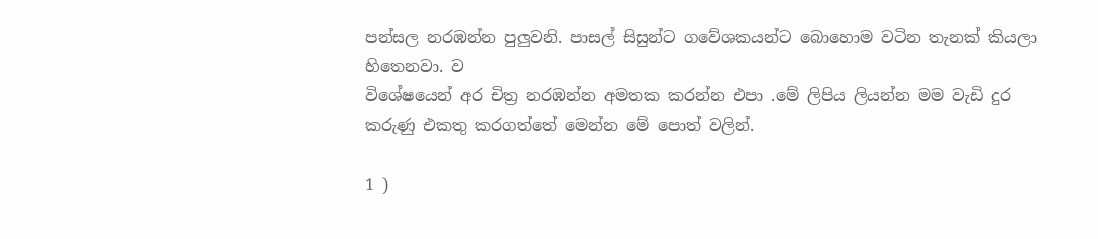පන්සල නරඹන්න පුලුවනි. පාසල් සිසුන්ට ගවේශකයන්ට බොහොම වටින තැනක් කියලා හිතෙනවා. ව
විශේෂයෙන් අර චිත්‍ර නරඹන්න අමතක කරන්න එපා .මේ ලිපිය ලියන්න මම වැඩි දුර කරුණු එකතු කරගත්තේ මෙන්න මේ පොත් වලින්.

1 )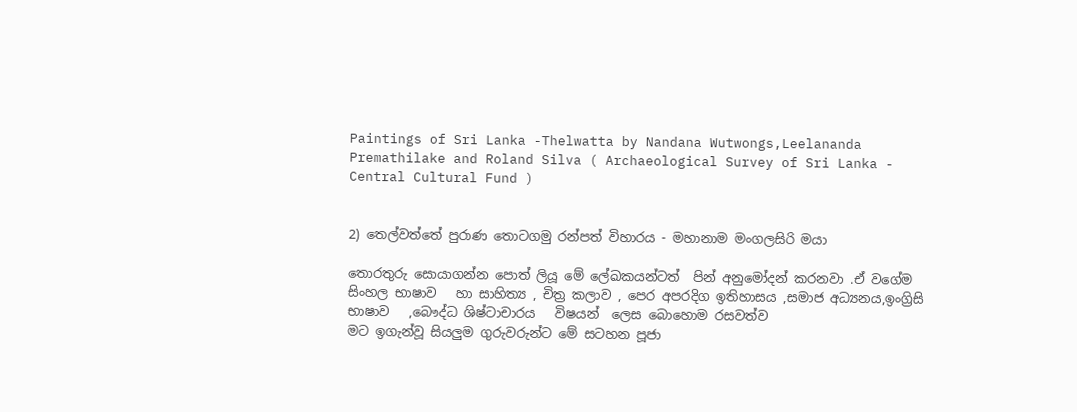Paintings of Sri Lanka -Thelwatta by Nandana Wutwongs,Leelananda Premathilake and Roland Silva ( Archaeological Survey of Sri Lanka - Central Cultural Fund )


2) තෙල්වත්තේ පුරාණ තොටගමු රන්පත් විහාරය - මහානාම මංගලසිරි මයා

තොරතුරු සොයාගන්න පොත් ලියූ මේ ලේඛකයන්ටත්  පින් අනුමෝදන් කරනවා .ඒ වගේම  සිංහල භාෂාව   හා සාහිත්‍ය , චිත්‍ර කලාව , පෙර අපරදිග ඉතිහාසය ,සමාජ අධ්‍යනය,ඉංග්‍රිසි භාෂාව   ,බෞද්ධ ශිෂ්ටාචාරය   විෂයන්  ලෙස බොහොම රසවත්ව
මට ඉගැන්වූ සියලුම ගුරුවරුන්ට මේ සටහන පූජා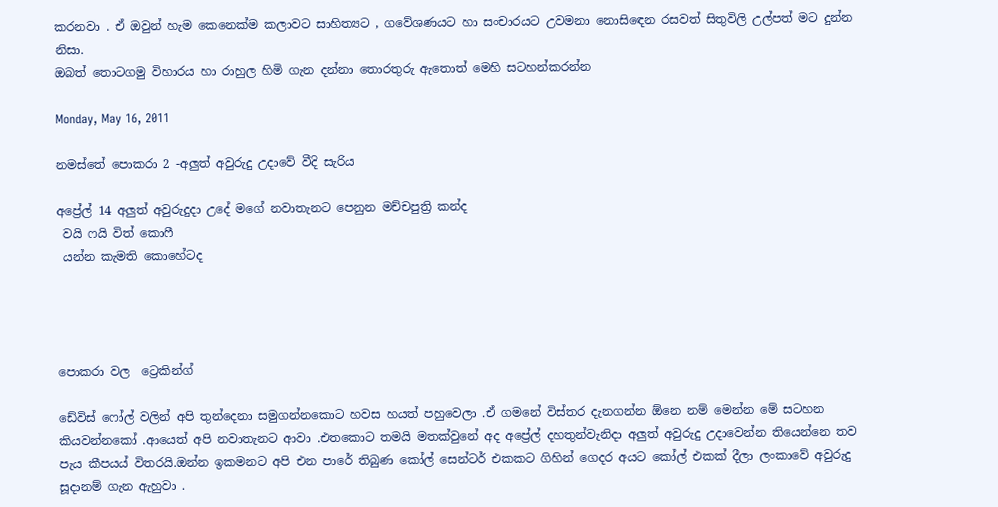කරනවා . ඒ ඔවුන් හැම කෙනෙක්ම කලාවට සාහිත්‍යට , ගවේශණයට හා සංචාරයට උවමනා නොසිඳෙන රසවත් සිතුවිලි උල්පත් මට දුන්න නිසා.
ඔබත් තොටගමු විහාරය හා රාහුල හිමි ගැන දන්නා තොරතුරු ඇතොත් මෙහි සටහන්කරන්න

Monday, May 16, 2011

නමස්තේ පොකරා 2 -අලුත් අවුරුදු උදාවේ වීදි සැරිය

අප්‍රේල් 14 අලුත් අවුරුදුදා උදේ මගේ නවාතැනට පෙනුන මච්චපුත්‍රි කන්ද
 වයි ෆයි විත් කොෆී
 යන්න කැමති කොහේටද




පොකරා වල  ට්‍රෙකින්ග්

ඩේවිස් ෆෝල් වලින් අපි තුන්දෙනා සමුගන්නකොට හවස හයත් පහුවෙලා .ඒ ගමනේ විස්තර දැනගන්න ඕනෙ නම් මෙන්න මේ සටහන කියවන්නකෝ .ආයෙත් අපි නවාතැනට ආවා .එතකොට තමයි මතක්වුනේ අද අප්‍රේල් දහතුන්වැනිදා අලුත් අවුරුදු උදාවෙන්න තියෙන්නෙ තව පැය කීපයය් විතරයි.ඔන්න ඉකමනට අපි එන පාරේ තිබුණ කෝල් සෙන්ටර් එකකට ගිහින් ගෙදර අයට කෝල් එකක් දීලා ලංකාවේ අවුරුදු සූදානම් ගැන ඇහුවා .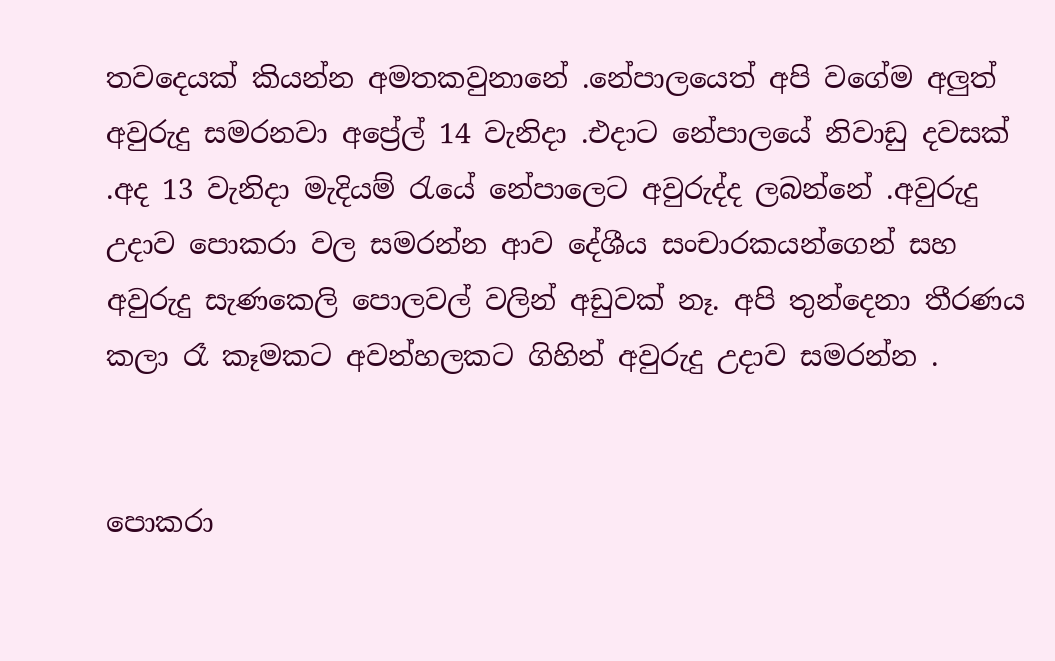තවදෙයක් කියන්න අමතකවුනානේ .නේපාලයෙත් අපි වගේම අලුත් අවුරුදු සමරනවා අප්‍රේල් 14 වැනිදා .එදාට නේපාලයේ නිවාඩු දවසක් .අද 13 වැනිදා මැදියම් රැයේ නේපාලෙට අවුරුද්ද ලබන්නේ .අවුරුදු උදාව පොකරා වල සමරන්න ආව දේශීය සංචාරකයන්ගෙන් සහ අවුරුදු සැණකෙලි පොලවල් වලින් අඩුවක් නෑ. අපි තුන්දෙනා තීරණය කලා රෑ කෑමකට අවන්හලකට ගිහින් අවුරුදු උදාව සමරන්න .


පොකරා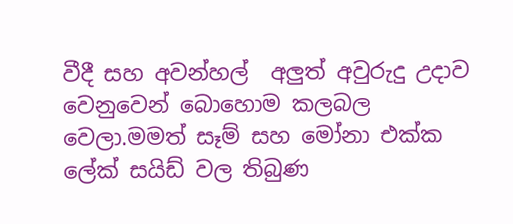වීදී සහ අවන්හල්  අලුත් අවුරුදු උදාව වෙනුවෙන් බොහොම කලබල වෙලා.මමත් සෑම් සහ මෝනා එක්ක ලේක් සයිඩ් වල තිබුණ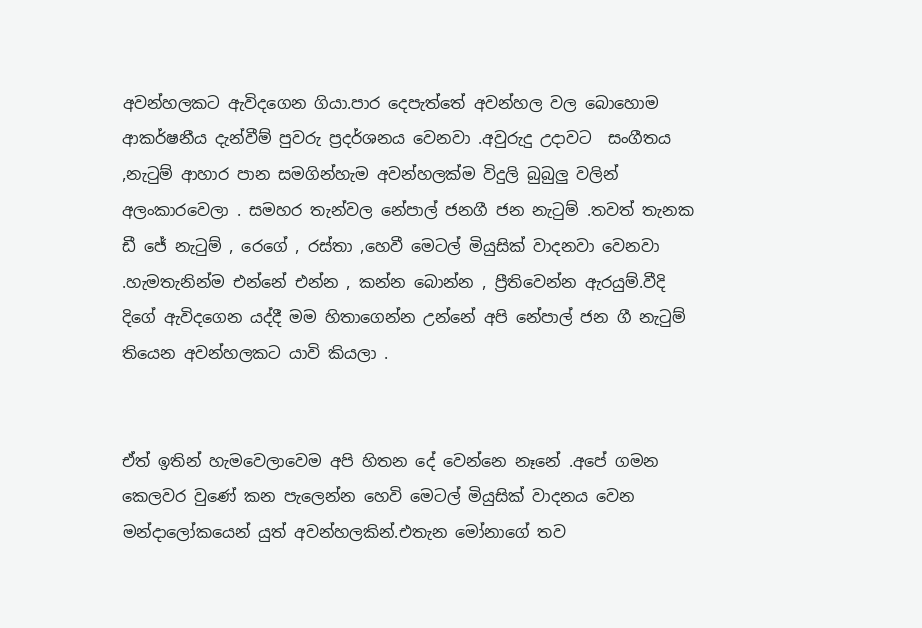අවන්හලකට ඇවිදගෙන ගියා.පාර දෙපැත්තේ අවන්හල වල බොහොම ආකර්ෂනීය දැන්වීම් පුවරු ප්‍රදර්ශනය වෙනවා .අවුරුදු උදාවට  සංගීතය ,නැටුම් ආහාර පාන සමගින්හැම අවන්හලක්ම විදුලි බුබුලු වලින් අලංකාරවෙලා . සමහර තැන්වල නේපාල් ජනගී ජන නැටුම් .තවත් තැනක ඩී ජේ නැටුම් , රෙගේ , රස්තා ,හෙවී මෙටල් මියුසික් වාදනවා වෙනවා .හැමතැනින්ම එන්නේ එන්න , කන්න බොන්න , ප්‍රීතිවෙන්න ඇරයුම්.වීදි දිගේ ඇවිදගෙන යද්දී මම හිතාගෙන්න උන්නේ අපි නේපාල් ජන ගී නැටුම් තියෙන අවන්හලකට යාවි කියලා .


ඒත් ඉතින් හැමවෙලාවෙම අපි හිතන දේ වෙන්නෙ නෑනේ .අපේ ගමන කෙලවර වුණේ කන පැලෙන්න හෙවි මෙටල් මියුසික් වාදනය වෙන මන්දාලෝකයෙන් යුත් අවන්හලකින්.එතැන මෝනාගේ තව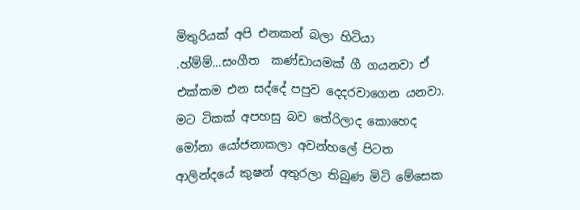මිතුරියක් අපි එනකන් බලා හිටියා .හ්ම්ම්...සංගීත  කණ්ඩායමක් ගී ගයනවා ඒ එක්කම එන සද්දේ පපුව දෙදරවාගෙන යනවා. මට ටිකක් අපහසු බව තේරිලාද කොහෙද මෝනා යෝජනාකලා අවන්හලේ පිටත ආලින්දයේ කුෂන් අතුරලා තිබුණ මිටි මේසෙක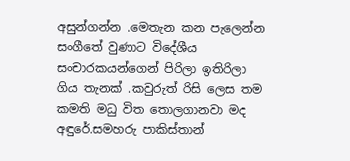අසුන්ගන්න .මෙතැන කන පැලෙන්න සංගීතේ වුණාට විදේශීය සංචාරකයන්ගෙන් පිරිලා ඉතිරිලා ගිය තැනක් .කවුරුත් රිසි ලෙස තම කමති මධු විත තොලගානවා මද අඳුරේ.සමහරු පාකිස්තාන්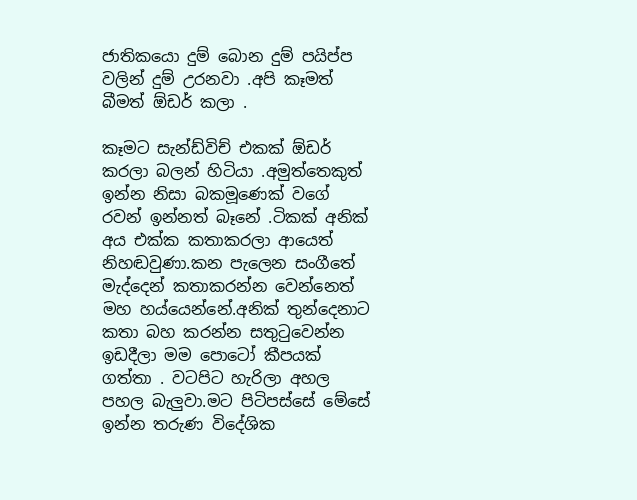ජාතිකයො දුම් බොන දුම් පයිප්ප වලින් දුම් උරනවා .අපි කෑමත් බීමත් ඕඩර් කලා .

කෑමට සැන්ඩ්විච් එකක් ඕඩර් කරලා බලන් හිටියා .අමුත්තෙකුත් ඉන්න නිසා බකමූණෙක් වගේ රවන් ඉන්නත් බෑනේ .ටිකක් අනික් අය එක්ක කතාකරලා ආයෙත් නිහඬවුණා.කන පැලෙන සංගීතේ මැද්දෙන් කතාකරන්න වෙන්නෙත් මහ හය්යෙන්නේ.අනික් තුන්දෙනාට කතා බහ කරන්න සතුටුවෙන්න ඉඩදීලා මම පොටෝ කීපයක් ගත්තා . වටපිට හැරිලා අහල පහල බැලුවා.මට පිටිපස්සේ මේසේ ඉන්න තරුණ විදේශික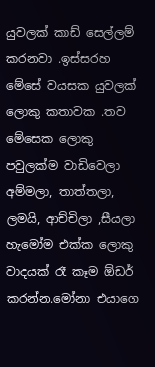යුවලක් කාඩ් සෙල්ලම් කරනවා .ඉස්සරහ මේසේ වයසක යුවලක් ලොකු කතාවක .තව මේසෙක ලොකු පවුලක්ම වාඩිවෙලා අම්මලා, තාත්තලා, ලමයි, ආච්චිලා ,සීයලා හැමෝම එක්ක ලොකු වාදයක් රෑ කෑම ඕඩර් කරන්න.මෝනා එයාගෙ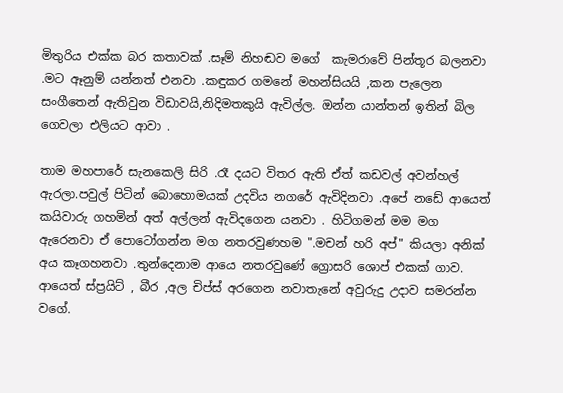මිතුරිය එක්ක බර කතාවක් .සෑම් නිහඬව මගේ  කැමරාවේ පින්තූර බලනවා .මට ඈනුම් යන්නත් එනවා .කඳුකර ගමනේ මහන්සියයි ,කන පැලෙන සංගීතෙන් ඇතිවුන විඩාවයි,නිදිමතකුයි ඇවිල්ල. ඔන්න යාන්තන් ඉතින් බිල ගෙවලා එලියට ආවා .

තාම මහපාරේ සැනකෙලි සිරි .රෑ දයට විතර ඇති ඒත් කඩවල් අවන්හල් ඇරලා.පවුල් පිටින් බොහොමයක් උදවිය නගරේ ඇවිදිනවා .අපේ නඩේ ආයෙත් කයිවාරු ගහමින් අත් අල්ලන් ඇවිදගෙන යනවා . හිටිගමන් මම මග ඇරෙනවා ඒ පොටෝගන්න මග නතරවුණහම ".මචන් හරි අප්" කියලා අනික් අය කෑගහනවා .තුන්දෙනාම ආයෙ නතරවුණේ ග්‍රොසරි ශොප් එකක් ගාව. ආයෙත් ස්ප්‍රයිට් , බීර ,අල චිප්ස් අරගෙන නවාතැනේ අවුරුදු උදාව සමරන්න වගේ.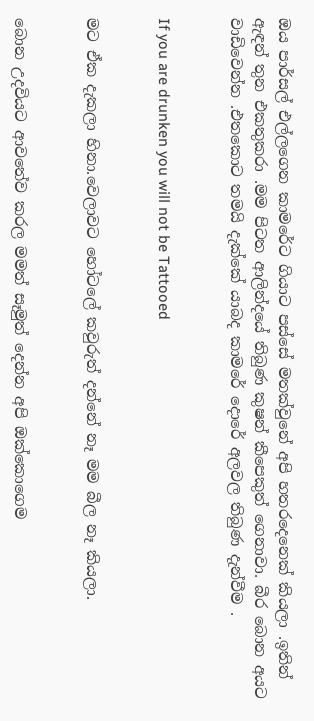ඔය පාර්සල් එල්ලගෙන කාමරේට ගියාට පස්සේ මතක්වුනේ අපි හතරදෙනෙක් කියලා .ඉතින් ඇඳන් තුන එකතුකරා .මම පිටත ආලින්දයේ තිබුණ කුෂන් කීපෙකුත් ගෙනාවා. බීර බොන අයට වාඩිවෙන්න .එතකොට තමයි දැක්කේ යාබද කාමරේ දොරේ අලවල තිබුණ දැන්වීම .


If you are drunken you will not be Tattooed


මට ඒක දැකලා හිනා.වෙලාවට හෝටලේ කවුරුත් දන්නේ නෑ මම බීල නෑ කියලා.


බොන උදවියට ආවතේව කරල මමත් සෑමුත් දෙන්න අපි ඔක්කොගෙම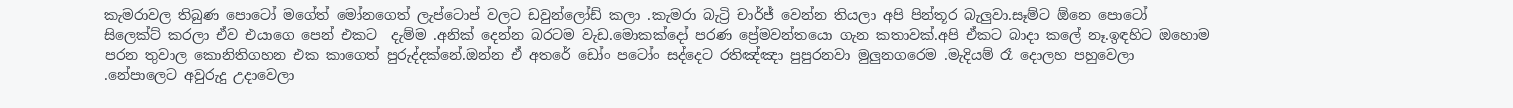කැමරාවල තිබුණ පොටෝ මගේත් මෝනගෙත් ලැප්ටොප් වලට ඩවුන්ලෝඩ් කලා .කැමරා බැට්‍රි චාර්ජ් වෙන්න තියලා අපි පින්තූර බැලුවා.සෑම්ට ඕනෙ පොටෝ සිලෙක්ට් කරලා ඒව එයාගෙ පෙන් එකට  දැම්ම .අනික් දෙන්න බරටම වැඩ.මොකක්දෝ පරණ ප්‍රේමවන්තයො ගැන කතාවක්.අපි ඒකට බාදා කලේ නෑ.ඉඳහිට ඔහොම පරන තුවාල කොනිතිගහන එක කාගෙත් පුරුද්දක්නේ.ඔන්න ඒ අතරේ ඩෝං පටෝං සද්දෙට රතිඤ්ඤා පුපුරනවා මුලුනගරෙම .මැදියම් රෑ දොලහ පහුවෙලා .නේපාලෙට අවුරුදු උදාවෙලා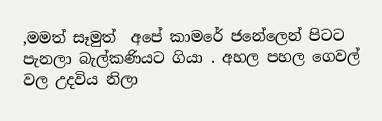,මමත් සෑමුත්  අපේ කාමරේ ජනේලෙන් පිටට පැනලා බැල්කණියට ගියා . අහල පහල ගෙවල් වල උදවිය නිලා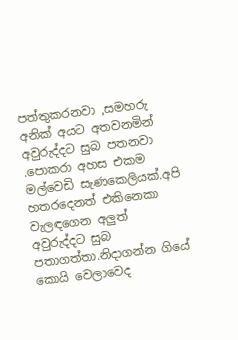පත්තුකරනවා ,සමහරු අනික් අයට අතවනමින් අවුරුද්දට සුබ පතනවා .පොකරා අහස එකම මල්වෙඩි සැණකෙලියක්.අපි හතරදෙනත් එකිනෙකා වැලඳගෙන අලුත් අවුරුද්දට සුබ පතාගත්තා.නිදාගන්න ගියේ කොයි වෙලාවෙද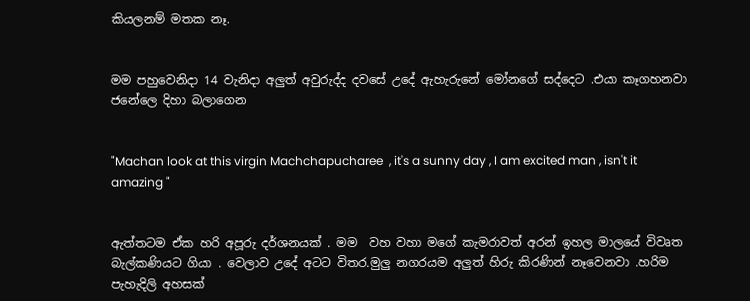කියලනම් මතක නෑ.


මම පහුවෙනිදා 14 වැනිදා අලුත් අවුරුද්ද දවසේ උදේ ඇහැරුනේ මෝනගේ සද්දෙට .එයා කෑගහනවා ජනේලෙ දිහා බලාගෙන


"Machan look at this virgin Machchapucharee  , it's a sunny day , I am excited man , isn't it amazing "


ඇත්තටම ඒක හරි අපූරු දර්ශනයක් . මම  වහ වහා මගේ කැමරාවත් අරන් ඉහල මාලයේ විවෘත බැල්කණියට ගියා . වෙලාව උදේ අටට විතර.මුලු නගරයම අලුත් හිරු කිරණින් නෑවෙනවා .හරිම පැහැදිලි අහසක්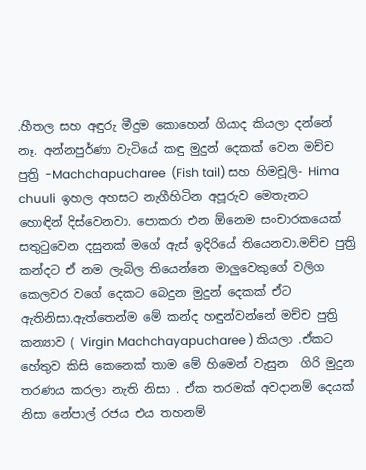.හීතල සහ අඳුරු මීදුම කොහෙන් ගියාද කියලා දන්නේ නෑ. අන්නපුර්ණා වැටියේ කඳු මුදුන් දෙකක් වෙන මච්ච පුත්‍රි -Machchapucharee  (Fish tail) සහ හිමචූලි- Hima chuuli  ඉහල අහසට නැගීහිටින අපූරුව මෙතැනට හොඳින් දිස්වෙනවා. පොකරා එන ඕනෙම සංචාරකයෙක් සතුටුවෙන දසුනක් මගේ ඇස් ඉදිරියේ තියෙනවා.මච්ච පුත්‍රි කන්දට ඒ නම ලැබිල තියෙන්නෙ මාලුවෙකුගේ වලිග කෙලවර වගේ දෙකට බෙදුන මුදුන් දෙකක් ඒට ඇතිනිසා.ඇත්තෙන්ම මේ කන්ද හඳුන්වන්නේ මච්ච පුත්‍රි කන්‍යාව ( Virgin Machchayapucharee ) කියලා .ඒකට හේතුව කිසි කෙනෙක් තාම මේ හිමෙන් වැසුන  ගිරි මුදුන තරණය කරලා නැති නිසා . ඒක තරමක් අවදානම් දෙයක් නිසා නේපාල් රජය එය තහනම්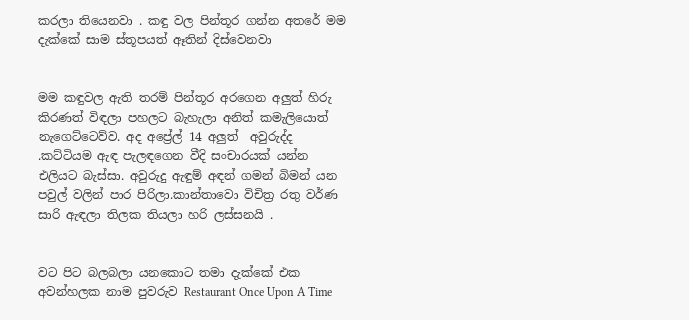කරලා තියෙනවා . කඳු වල පින්තූර ගන්න අතරේ මම දැක්කේ සාම ස්තූපයත් ඈතින් දිස්වෙනවා


මම කඳුවල ඇති තරම් පින්තූර අරගෙන අලුත් හිරු කිරණත් විඳලා පහලට බැහැලා අනිත් කමැලියොත්   නැගෙට්ටෙව්ව. අද අප්‍රේල් 14 අලුත්  අවුරුද්ද .කට්ටියම ඇඳ පැලඳගෙන වීදි සංචාරයක් යන්න එලියට බැස්සා. අවුරුදු ඇඳුම් අඳන් ගමන් බිමන් යන පවුල් වලින් පාර පිරිලා.කාන්තාවො විචිත්‍ර රතු වර්ණ සාරි ඇඳලා තිලක තියලා හරි ලස්සනයි .


වට පිට බලබලා යනකොට තමා දැක්කේ එක අවන්හලක නාම පුවරුව Restaurant Once Upon A Time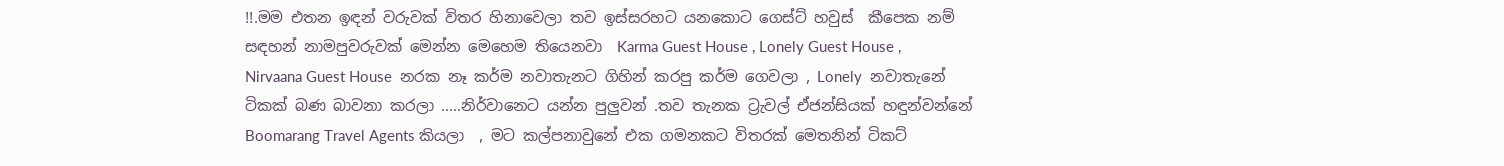!!.මම එතන ඉඳන් වරුවක් විතර හිනාවෙලා තව ඉස්සරහට යනකොට ගෙස්ට් හවුස්  කීපෙක නම් සඳහන් නාමපුවරුවක් මෙන්න මෙහෙම තියෙනවා  Karma Guest House , Lonely Guest House , Nirvaana Guest House  නරක නෑ කර්ම නවාතැනට ගිහින් කරපු කර්ම ගෙවලා , Lonely  නවාතැනේ ටිකක් බණ බාවනා කරලා .....නිර්වානෙට යන්න පුලුවන් .තව තැනක ට්‍රැවල් ඒජන්සියක් හඳුන්වන්නේ Boomarang Travel Agents කියලා  , මට කල්පනාවුනේ එක ගමනකට විතරක් මෙතනින් ටිකට්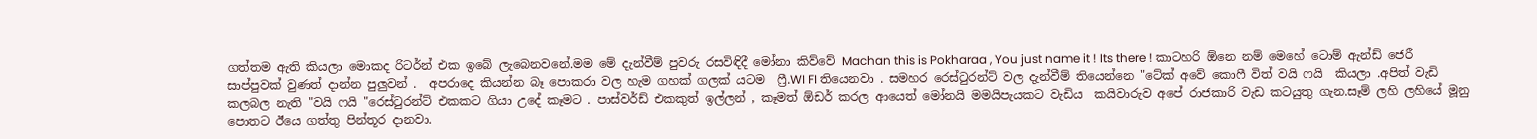ගත්තම ඇති කියලා මොකද රිටර්න් එක ඉබේ ලැබෙනවනේ.මම මේ දැන්වීම් පුවරු රසවිඳිදී මෝනා කිව්වේ Machan this is Pokharaa , You just name it ! Its there ! කාටහරි ඕනෙ නම් මෙහේ ටොම් ඇන්ඩ් ජෙරී සාප්පුවක් වුණත් දාන්න පුලුවන් .  අපරාදෙ කියන්න බෑ පොකරා වල හැම ගහක් ගලක් යටම  ෆ්‍රී.WI FI තියෙනවා . සමහර රෙස්ටුරන්ට් වල දැන්වීම් තියෙන්නෙ "ටේක් අවේ කොෆී විත් වයි ෆයි  කියලා .අපිත් වැඩි කලබල නැති "වයි ෆයි "රෙස්ටුරන්ට් එකකට ගියා උදේ කෑමට . පාස්වර්ඩ් එකකුත් ඉල්ලන් , කෑමත් ඕඩර් කරල ආයෙත් මෝනයි මමයිපැයකට වැඩිය  කයිවාරුව අපේ රාජකාරි වැඩ කටයුතු ගැන.සෑම් ලහි ලහියේ මූනු පොතට ඊයෙ ගත්තු පින්තූර දානවා.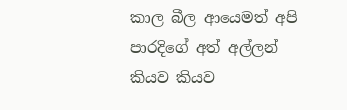කාල බීල ආයෙමත් අපි පාරදිගේ අත් අල්ලන් කියව කියව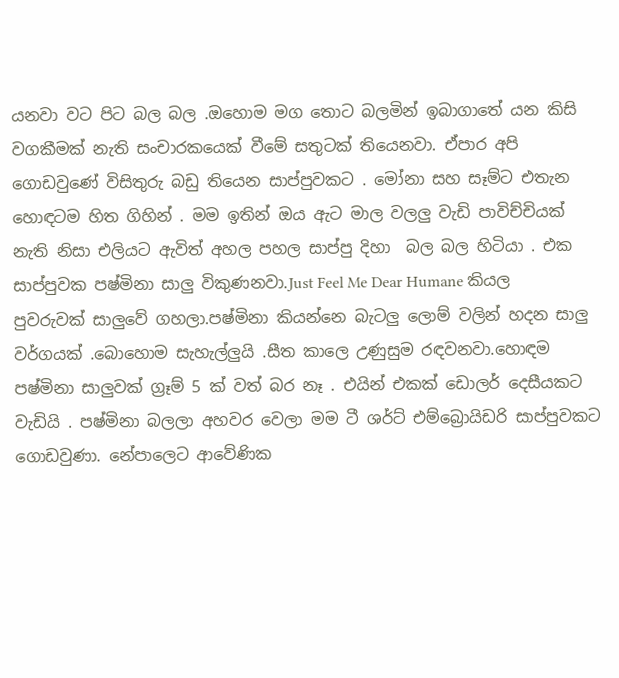යනවා වට පිට බල බල .ඔහොම මග තොට බලමින් ඉබාගාතේ යන කිසි වගකීමක් නැති සංචාරකයෙක් වීමේ සතුටක් තියෙනවා. ඒපාර අපි ගොඩවුණේ විසිතුරු බඩු තියෙන සාප්පුවකට . මෝනා සහ සෑම්ට එතැන හොඳටම හිත ගිහින් . මම ඉතින් ඔය ඇට මාල වලලු වැඩි පාවිච්චියක් නැති නිසා එලියට ඇවිත් අහල පහල සාප්පු දිහා  බල බල හිටියා . එක සාප්පුවක පෂ්මිනා සාලු විකුණනවා.Just Feel Me Dear Humane කියල පුවරුවක් සාලුවේ ගහලා.පෂ්මිනා කියන්නෙ බැටලු ලොම් වලින් හදන සාලු වර්ගයක් .බොහොම සැහැල්ලුයි .සීත කාලෙ උණුසුම රඳවනවා.හොඳම පෂ්මිනා සාලුවක් ග්‍රෑම් 5 ක් වත් බර නෑ . එයින් එකක් ඩොලර් දෙසීයකට වැඩියි . පෂ්මිනා බලලා අහවර වෙලා මම ටී ශර්ට් එම්බ්‍රොයිඩරි සාප්පුවකට ගොඩවුණා. නේපාලෙට ආවේණික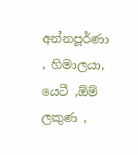අන්නපූර්ණා , හිමාලයා, යෙටී ,ඕම් ලකුණ ,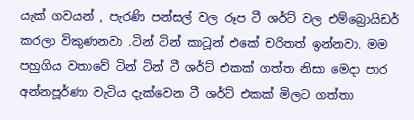යැක් ගවයන් , පැරණි පන්සල් වල රූප ටී ශර්ට් වල එම්බ්‍රොයිඩර් කරලා විකුණනවා .ටින් ටින් කාටූන් එකේ චරිතත් ඉන්නවා. මම පහුගිය වතාවේ ටින් ටින් ටී ශර්ට් එකක් ගත්ත නිසා මෙදා පාර අන්නපූර්ණා වැටිය දැක්වෙන ටී ශර්ට් එකක් මිලට ගත්තා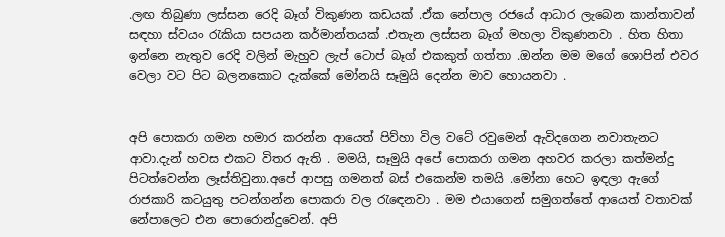.ලඟ තිබුණා ලස්සන රෙදි බෑග් විකුණන කඩයක් .ඒක නේපාල රජයේ ආධාර ලැබෙන කාන්තාවන් සඳහා ස්වයං රැකියා සපයන කර්මාන්තයක් .එතැන ලස්සන බෑග් මහලා විකුණනවා . හිත හිතා ඉන්නෙ නැතුව රෙදි වලින් මැහුව ලැප් ටොප් බෑග් එකකුත් ගත්තා .ඔන්න මම මගේ ශොපින් එවර වෙලා වට පිට බලනකොට දැක්කේ මෝනයි සෑමුයි දෙන්න මාව හොයනවා .


අපි පොකරා ගමන හමාර කරන්න ආයෙත් පිව්හා විල වටේ රවුමෙන් ඇවිදගෙන නවාතැනට ආවා.දැන් හවස එකට විතර ඇති . මමයි, සෑමුයි අපේ පොකරා ගමන අහවර කරලා කත්මන්දු පිටත්වෙන්න ලෑස්තිවුනා.අපේ ආපසු ගමනත් බස් එකෙන්ම තමයි .මෝනා හෙට ඉඳලා ඇගේ රාජකාරි කටයුතු පටන්ගන්න පොකරා වල රැඳෙනවා . මම එයාගෙන් සමුගත්තේ ආයෙත් වතාවක් නේපාලෙට එන පොරොන්දුවෙන්. අපි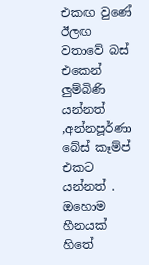එකඟ වුණේ ඊලඟ වතාවේ බස් එකෙන් ලුම්බිණි යන්නත් ,අන්නපූර්ණා බේස් කෑම්ප් එකට යන්නත් . ඔහොම හීනයක් හිතේ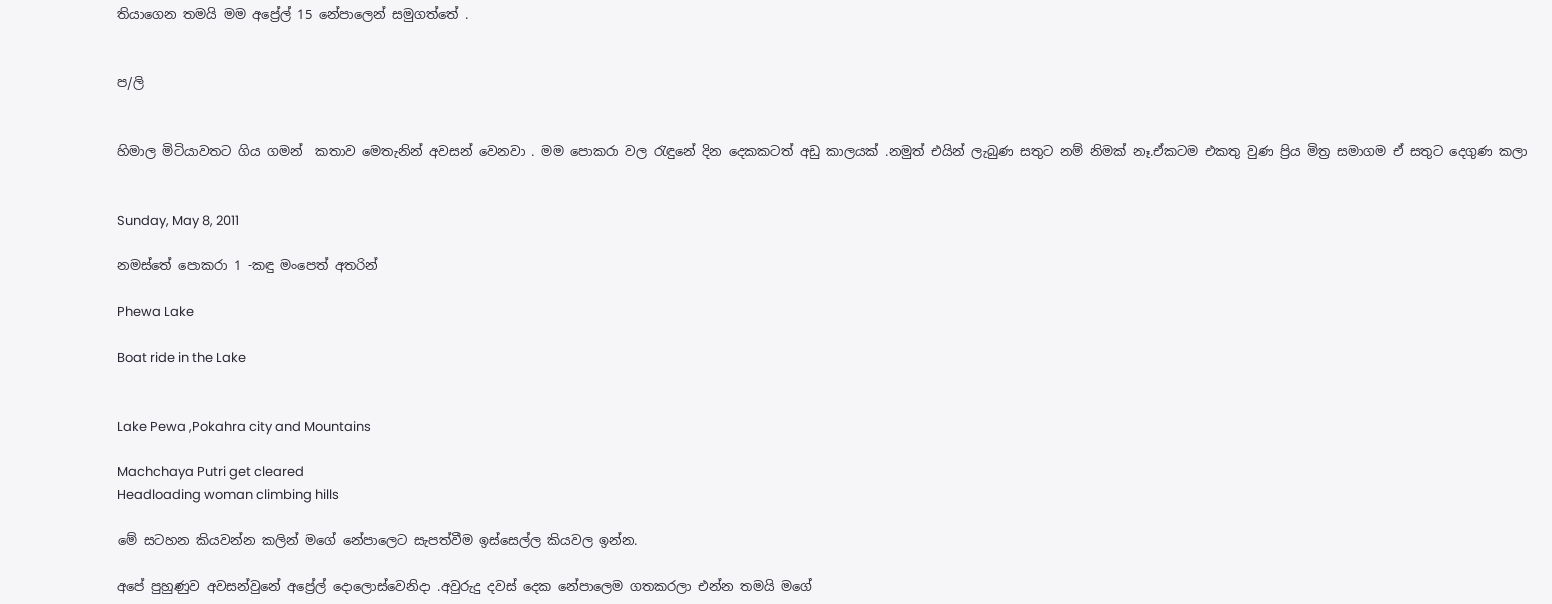තියාගෙන තමයි මම අප්‍රේල් 15 නේපාලෙන් සමුගත්තේ .


ප/ලි


හිමාල මිටියාවතට ගිය ගමන්  කතාව මෙතැනින් අවසන් වෙනවා . මම පොකරා වල රැඳුනේ දින දෙකකටත් අඩු කාලයක් .නමුත් එයින් ලැබුණ සතුට නම් නිමක් නෑ.ඒකටම එකතු වුණ ප්‍රිය මිත්‍ර සමාගම ඒ සතුට දෙගුණ කලා


Sunday, May 8, 2011

නමස්තේ පොකරා 1 -කඳු මංපෙත් අතරින්

Phewa Lake

Boat ride in the Lake


Lake Pewa ,Pokahra city and Mountains

Machchaya Putri get cleared
Headloading woman climbing hills

මේ සටහන කියවන්න කලින් මගේ නේපාලෙට සැපත්වීම ඉස්සෙල්ල කියවල ඉන්න.

අපේ පුහුණුව අවසන්වුනේ අප්‍රේල් දොලොස්වෙනිදා .අවුරුදු දවස් දෙක නේපාලෙම ගතකරලා එන්න තමයි මගේ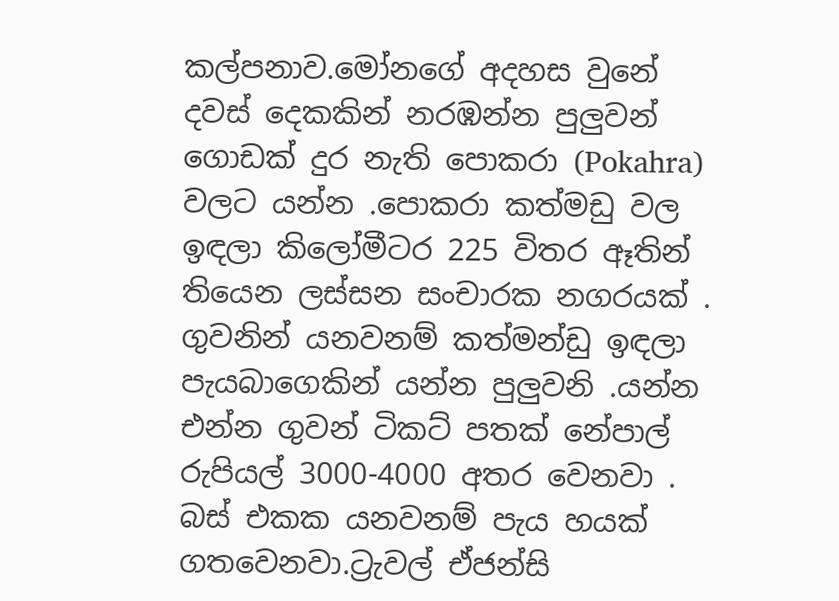කල්පනාව.මෝනගේ අදහස වුනේ දවස් දෙකකින් නරඹන්න පුලුවන් ගොඩක් දුර නැති පොකරා (Pokahra) වලට යන්න .පොකරා කත්මඩු වල ඉඳලා කිලෝමීටර 225 විතර ඈතින් තියෙන ලස්සන සංචාරක නගරයක් . ගුවනින් යනවනම් කත්මන්ඩු ඉඳලා  පැයබාගෙකින් යන්න පුලුවනි .යන්න එන්න ගුවන් ටිකට් පතක් නේපාල් රුපියල් 3000-4000 අතර වෙනවා . බස් එකක යනවනම් පැය හයක් ගතවෙනවා.ට්‍රැවල් ඒජන්සි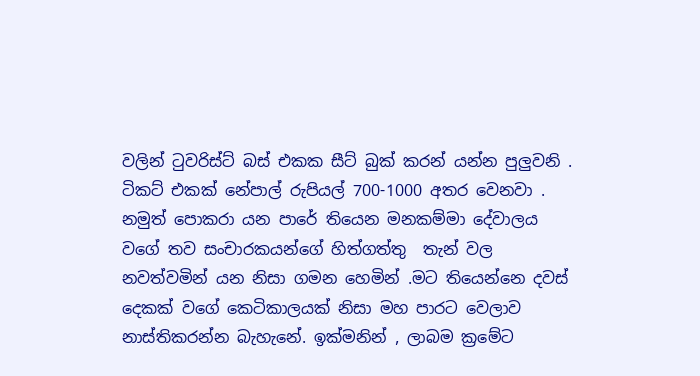වලින් ටුවරිස්ට් බස් එකක සීට් බුක් කරන් යන්න පුලුවනි . ටිකට් එකක් නේපාල් රුපියල් 700-1000 අතර වෙනවා . නමුත් පොකරා යන පාරේ තියෙන මනකම්මා දේවාලය වගේ තව සංචාරකයන්ගේ හිත්ගත්තු  තැන් වල  නවත්වමින් යන නිසා ගමන හෙමින් .මට තියෙන්නෙ දවස් දෙකක් වගේ කෙටිකාලයක් නිසා මහ පාරට වෙලාව නාස්තිකරන්න බැහැනේ. ඉක්මනින් , ලාබම ක්‍රමේට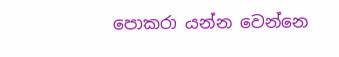පොකරා යන්න වෙන්නෙ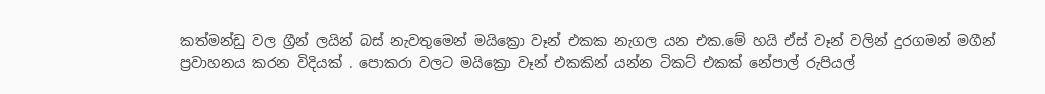කත්මන්ඩු වල ග්‍රීන් ලයින් බස් නැවතුමෙන් මයික්‍රො වෑන් එකක නැගල යන එක.මේ හයි ඒස් වෑන් වලින් දුරගමන් මගීන් ප්‍රවාහනය කරන විදියක් . පොකරා වලට මයික්‍රො වෑන් එකකින් යන්න ටිකට් එකක් නේපාල් රුපියල්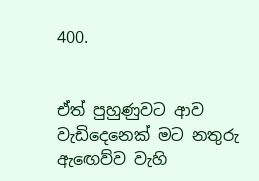400.


ඒත් පුහුණුවට ආව වැඩිදෙනෙක් මට නතුරු ඇඟෙව්ව වැහි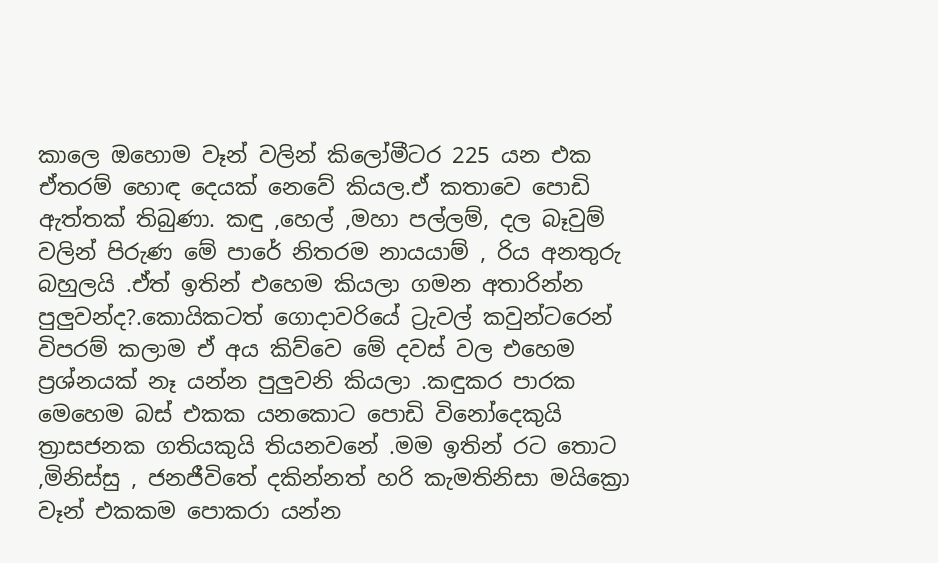කාලෙ ඔහොම වෑන් වලින් කිලෝමීටර 225 යන එක ඒතරම් හොඳ දෙයක් නෙවේ කියල.ඒ කතාවෙ පොඩි ඇත්තක් තිබුණා. කඳු ,හෙල් ,මහා පල්ලම්, දල බෑවුම් වලින් පිරුණ මේ පාරේ නිතරම නායයාම් , රිය අනතුරු බහුලයි .ඒත් ඉතින් එහෙම කියලා ගමන අතාරින්න පුලුවන්ද?.කොයිකටත් ගොදාවරියේ ට්‍රැවල් කවුන්ටරෙන් විපරම් කලාම ඒ අය කිව්වෙ මේ දවස් වල එහෙම  ප්‍රශ්නයක් නෑ යන්න පුලුවනි කියලා .කඳුකර පාරක  මෙහෙම බස් එකක යනකොට පොඩි විනෝදෙකුයි ත්‍රාසජනක ගතියකුයි තියනවනේ .මම ඉතින් රට තොට ,මිනිස්සු , ජනජීවිතේ දකින්නත් හරි කැමතිනිසා මයික්‍රො වෑන් එකකම පොකරා යන්න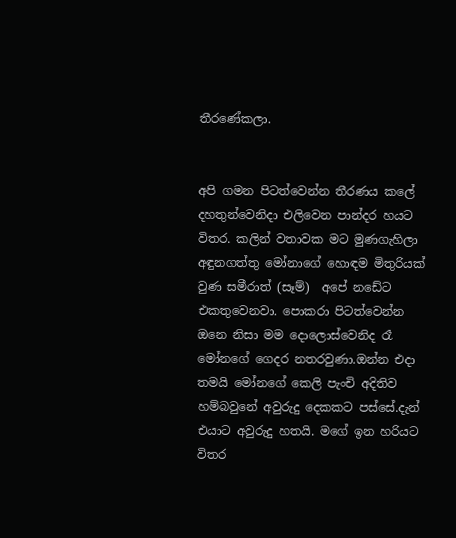තීරණේකලා.


අපි ගමන පිටත්වෙන්න තීරණය කලේ දහතුන්වෙනිදා එලිවෙන පාන්දර හයට විතර. කලින් වතාවක මට මුණගැහිලා අඳුනගත්තු මෝනාගේ හොඳම මිතුරියක් වුණ සමීරාත් (සෑම්)  අපේ නඩේට එකතුවෙනවා. පොකරා පිටත්වෙන්න ඔනෙ නිසා මම දොලොස්වෙනිද රෑ මෝනගේ ගෙදර නතරවුණා.ඔන්න එදා තමයි මෝනගේ කෙලි පැංචි අදිතිව හම්බවුනේ අවුරුදු දෙකකට පස්සේ.දැන් එයාට අවුරුදු හතයි. මගේ ඉන හරියට විතර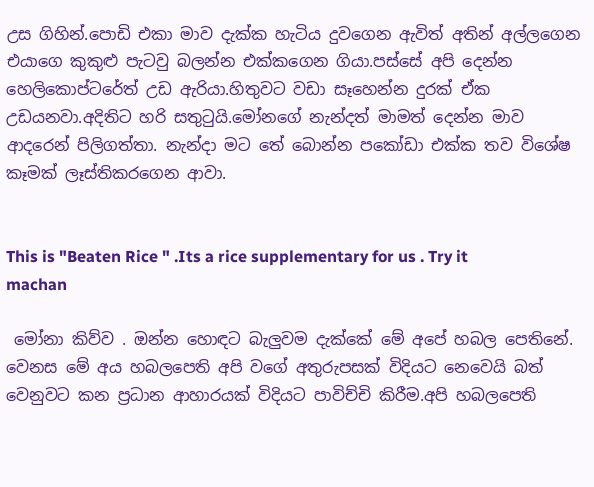උස ගිහින්.පොඩි එකා මාව දැක්ක හැටිය දුවගෙන ඇවිත් අතින් අල්ලගෙන  එයාගෙ කුකුළු පැටවු බලන්න එක්කගෙන ගියා.පස්සේ අපි දෙන්න හෙලිකොප්ටරේත් උඩ ඇරියා.හිතුවට වඩා සෑහෙන්න දුරක් ඒක උඩයනවා.අදිතිට හරි සතුටුයි.මෝනගේ නැන්දත් මාමත් දෙන්න මාව ආදරෙන් පිලිගත්තා. නැන්දා මට තේ බොන්න පකෝඩා එක්ක තව විශේෂ කෑමක් ලෑස්තිකරගෙන ආවා.


This is "Beaten Rice " .Its a rice supplementary for us . Try it machan

 මෝනා කිව්ව . ඔන්න හොඳට බැලුවම දැක්කේ මේ අපේ හබල පෙතිනේ. වෙනස මේ අය හබලපෙති අපි වගේ අතුරුපසක් විදියට නෙවෙයි බත් වෙනුවට කන ප්‍රධාන ආහාරයක් විදියට පාවිච්චි කිරීම.අපි හබලපෙති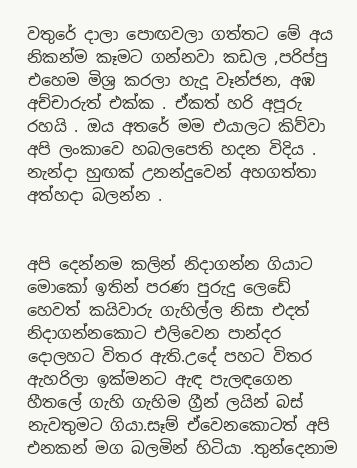වතුරේ දාලා පොඟවලා ගත්තට මේ අය නිකන්ම කෑමට ගන්නවා කඩල ,පරිප්පු එහෙම මිශ්‍ර කරලා හැදූ වෑන්ජන, අඹ අච්චාරුත් එක්ක . ඒකත් හරි අපූරු රහයි . ඔය අතරේ මම එයාලට කිව්වා අපි ලංකාවෙ හබලපෙති හදන විදිය . නැන්දා හුඟක් උනන්දුවෙන් අහගත්තා අත්හදා බලන්න .


අපි දෙන්නම කලින් නිදාගන්න ගියාට මොකෝ ඉතින් පරණ පුරුදු ලෙඩේ හෙවත් කයිවාරු ගැහිල්ල නිසා එදත් නිදාගන්නකොට එලිවෙන පාන්දර දොලහට විතර ඇති.උදේ පහට විතර ඇහරිලා ඉක්මනට ඇඳ පැලඳගෙන හීතලේ ගැහි ගැහිම ග්‍රීන් ලයින් බස් නැවතුමට ගියා.සෑම් ඒවෙනකොටත් අපි එනකන් මග බලමින් හිටියා .තුන්දෙනාම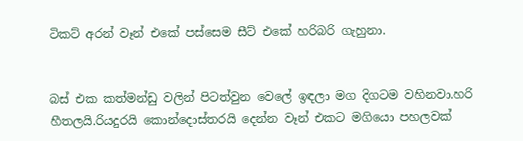ටිකට් අරන් වෑන් එකේ පස්සෙම සීට් එකේ හරිබරි ගැහුනා.


බස් එක කත්මන්ඩු වලින් පිටත්වුන වෙලේ ඉඳලා මග දිගටම වහිනවා.හරි හීතලයි.රියදුරයි කොන්දොස්තරයි දෙන්න වෑන් එකට මගියො පහලවක්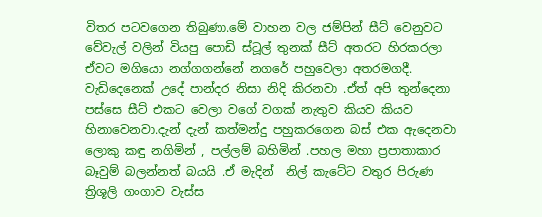විතර පටවගෙන තිබුණා.මේ වාහන වල ජම්පින් සීට් වෙනුවට වේවැල් වලින් වියපු පොඩි ස්ටූල් තුනක් සීට් අතරට හිරකරලා ඒවට මගියො නග්ගගන්නේ නගරේ පහුවෙලා අතරමගදී. වැඩිදෙනෙක් උදේ පාන්දර නිසා නිදි කිරනවා .ඒත් අපි තුන්දෙනා පස්සෙ සීට් එකට වෙලා වගේ වගක් නැතුව කියව කියව හිනාවෙනවා.දැන් දැන් කත්මන්දු පහුකරගෙන බස් එක ඇදෙනවා ලොකු කඳු නගිමින් , පල්ලම් බහිමින් .පහල මහා ප්‍රපාතාකාර බෑවුම් බලන්නත් බයයි .ඒ මැදින්  නිල් කැටේට වතුර පිරුණ ත්‍රිශූලි ගංගාව වැස්ස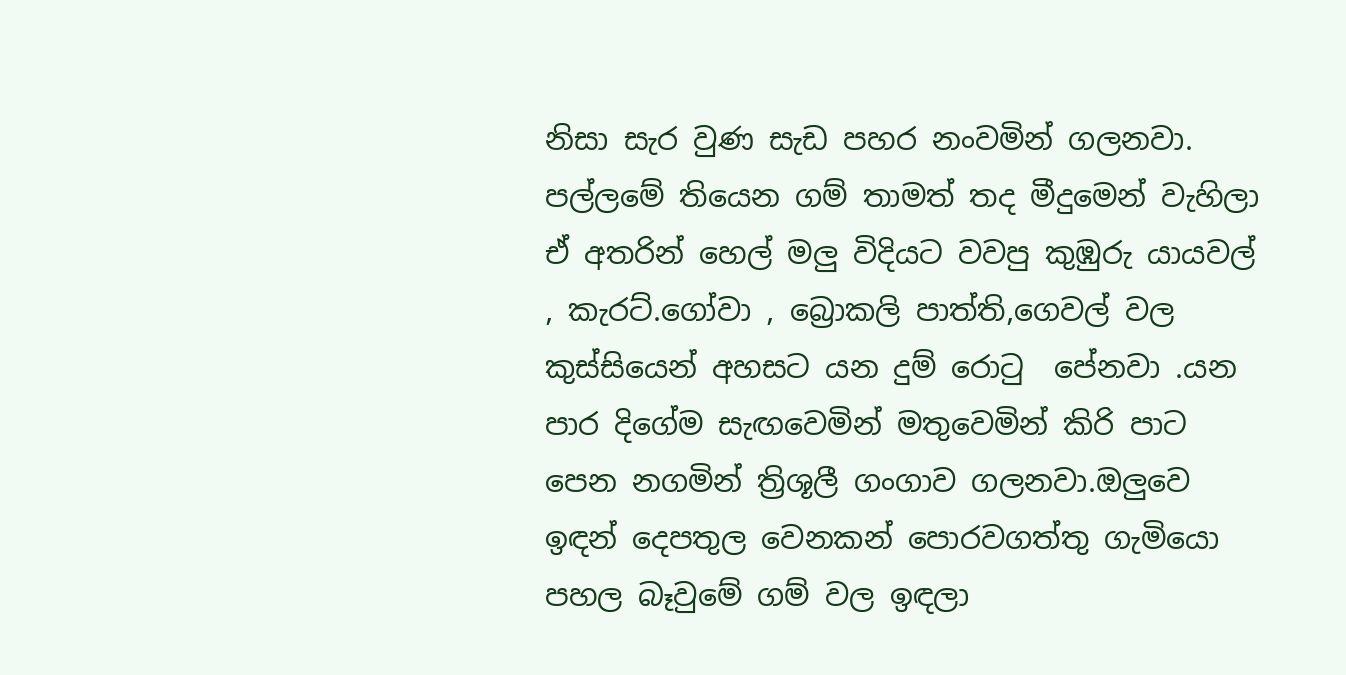නිසා සැර වුණ සැඩ පහර නංවමින් ගලනවා. පල්ලමේ තියෙන ගම් තාමත් තද මීදුමෙන් වැහිලා ඒ අතරින් හෙල් මලු විදියට වවපු කුඹුරු යායවල් , කැරට්.ගෝවා , බ්‍රොකලි පාත්ති,ගෙවල් වල කුස්සියෙන් අහසට යන දුම් රොටු  පේනවා .යන පාර දිගේම සැඟවෙමින් මතුවෙමින් කිරි පාට පෙන නගමින් ත්‍රිශූලී ගංගාව ගලනවා.ඔලුවෙ ඉඳන් දෙපතුල වෙනකන් පොරවගත්තු ගැමියො පහල බෑවුමේ ගම් වල ඉඳලා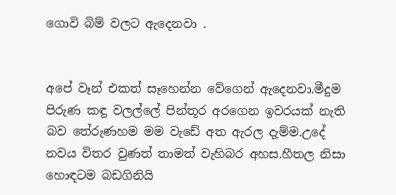ගොවි බිම් වලට ඇදෙනවා .


අපේ වෑන් එකත් සෑහෙන්න වේගෙන් ඇදෙනවා.මීදුම පිරුණ කඳු වලල්ලේ පින්තූර අරගෙන ඉවරයක් නැති බව තේරුණහම මම වැඩේ අත ඇරල දැම්ම.උදේ නවය විතර වුණත් තාමත් වැහිබර අහස.හීතල නිසා හොඳටම බඩගිනියි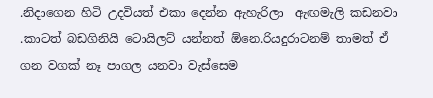.නිදාගෙන හිටි උදවියත් එකා දෙන්න ඇහැරිලා  ඇඟමැලි කඩනවා .කාටත් බඩගිනියි ටොයිලට් යන්නත් ඕනෙ.රියදුරාටනම් තාමත් ඒ ගන වගක් නෑ පාගල යනවා වැස්සෙම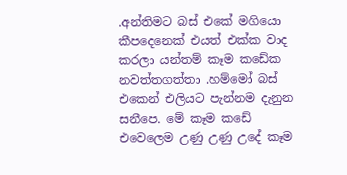.අන්තිමට බස් එකේ මගියො කීපදෙනෙක් එයත් එක්ක වාද කරලා යන්තම් කෑම කඩේක නවත්තගත්තා .හම්මෝ බස් එකෙන් එලියට පැන්නම දැනුන සනීපෙ. මේ කෑම කඩේ එවෙලෙම උණු උණු උදේ කෑම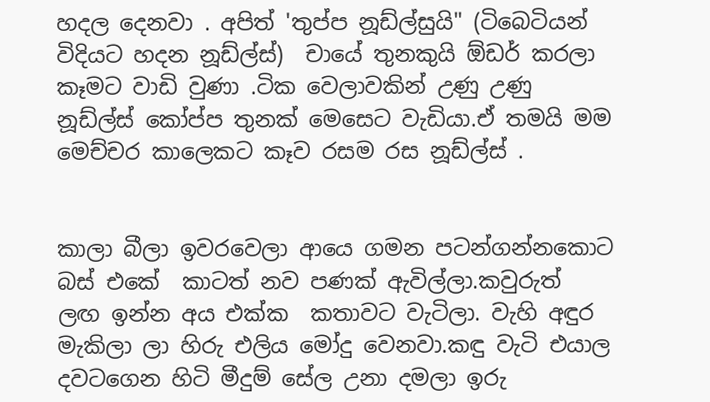හදල දෙනවා . අපිත් 'තුප්ප නූඩ්ල්සුයි" (ටිබෙටියන් විදියට හදන නූඩ්ල්ස්)  චායේ තුනකුයි ඕඩර් කරලා කෑමට වාඩි වුණා .ටික වෙලාවකින් උණු උණු නූඩ්ල්ස් කෝප්ප තුනක් මෙසෙට වැඩියා.ඒ තමයි මම මෙච්චර කාලෙකට කෑව රසම රස නූඩ්ල්ස් .


කාලා බීලා ඉවරවෙලා ආයෙ ගමන පටන්ගන්නකොට බස් එකේ  කාටත් නව පණක් ඇවිල්ලා.කවුරුත් ලඟ ඉන්න අය එක්ක  කතාවට වැටිලා. වැහි අඳුර මැකිලා ලා හිරු එලිය මෝදු වෙනවා.කඳු වැටි එයාල දවටගෙන හිටි මීදුම් සේල උනා දමලා ඉරු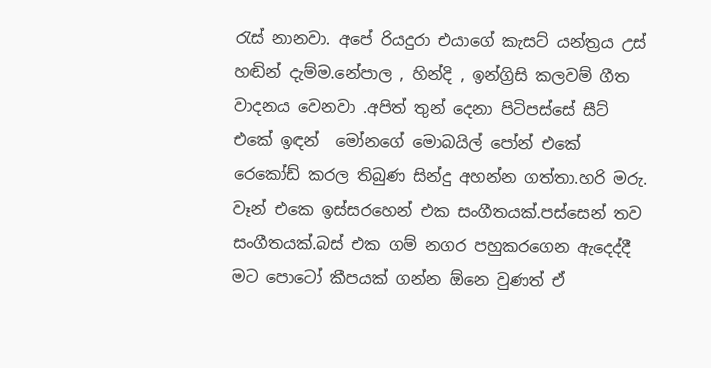රැස් නානවා. අපේ රියදුරා එයාගේ කැසට් යන්ත්‍රය උස් හඬින් දැම්ම.නේපාල , හින්දි , ඉන්ග්‍රිසි කලවම් ගීත වාදනය වෙනවා .අපිත් තුන් දෙනා පිටිපස්සේ සීට් එකේ ඉඳන්  මෝනගේ මොබයිල් පෝන් එකේ රෙකෝඩ් කරල තිබුණ සින්දු අහන්න ගත්තා.හරි මරු. වෑන් එකෙ ඉස්සරහෙන් එක සංගීතයක්.පස්සෙන් තව සංගීතයක්.බස් එක ගම් නගර පහුකරගෙන ඇදෙද්දී මට පොටෝ කීපයක් ගන්න ඕනෙ වුණත් ඒ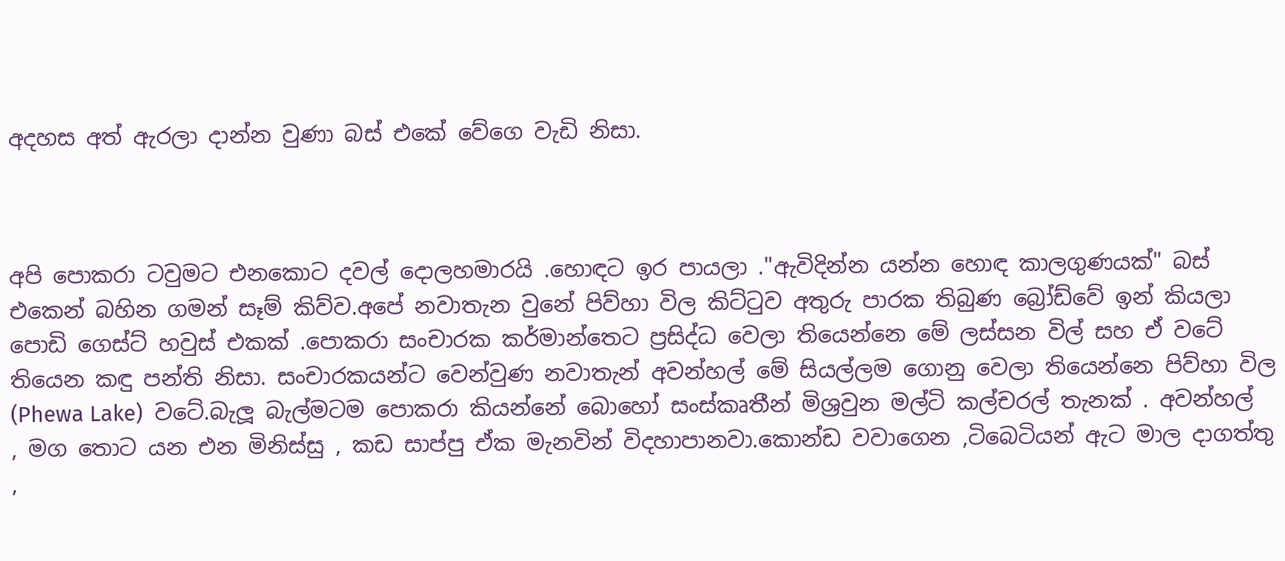අදහස අත් ඇරලා දාන්න වුණා බස් එකේ වේගෙ වැඩි නිසා.



අපි පොකරා ටවුමට එනකොට දවල් දොලහමාරයි .හොඳට ඉර පායලා ."ඇවිදින්න යන්න හොඳ කාලගුණයක්" බස් එකෙන් බහින ගමන් සෑම් කිව්ව.අපේ නවාතැන වුනේ පිව්හා විල කිට්ටුව අතුරු පාරක තිබුණ බ්‍රෝඩ්වේ ඉන් කියලා පොඩි ගෙස්ට් හවුස් එකක් .පොකරා සංචාරක කර්මාන්තෙට ප්‍රසිද්ධ වෙලා තියෙන්නෙ මේ ලස්සන විල් සහ ඒ වටේ තියෙන කඳු පන්ති නිසා. සංචාරකයන්ට වෙන්වුණ නවාතැන් අවන්හල් මේ සියල්ලම ගොනු වෙලා තියෙන්නෙ පිව්හා විල (Phewa Lake)  වටේ.බැලූ බැල්මටම පොකරා කියන්නේ බොහෝ සංස්කෘතීන් මිශ්‍රවුන මල්ටි කල්චරල් තැනක් . අවන්හල් , මග තොට යන එන මිනිස්සු , කඩ සාප්පු ඒක මැනවින් විදහාපානවා.කොන්ඩ වවාගෙන ,ටිබෙටියන් ඇට මාල දාගත්තු ,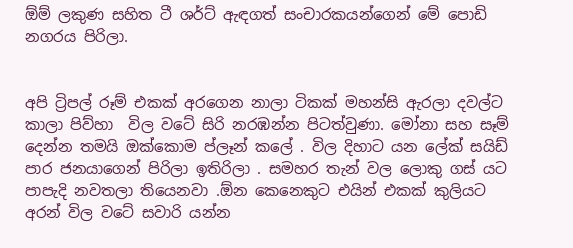ඕම් ලකුණ සහිත ටී ශර්ට් ඇඳගත් සංචාරකයන්ගෙන් මේ පොඩි නගරය පිරිලා.


අපි ට්‍රිපල් රූම් එකක් අරගෙන නාලා ටිකක් මහන්සි ඇරලා දවල්ට කාලා පිව්හා  විල වටේ සිරි නරඹන්න පිටත්වුණා. මෝනා සහ සෑම් දෙන්න තමයි ඔක්කොම ප්ලෑන් කලේ . විල දිහාට යන ලේක් සයිඩ් පාර ජනයාගෙන් පිරිලා ඉතිරිලා . සමහර තැන් වල ලොකු ගස් යට පාපැදි නවතලා තියෙනවා .ඕන කෙනෙකුට එයින් එකක් කුලියට අරන් විල වටේ සවාරි යන්න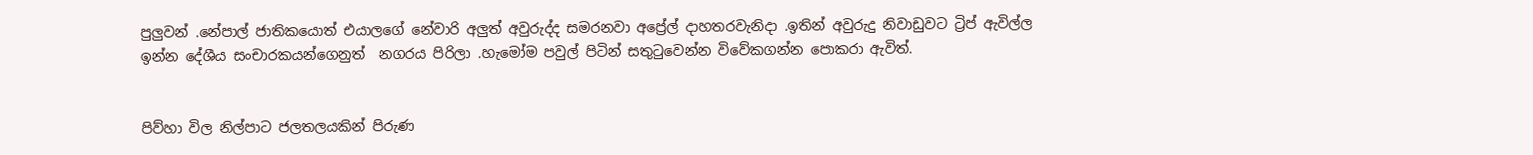පුලුවන් .නේපාල් ජාතිකයොත් එයාලගේ නේවාරි අලුත් අවුරුද්ද සමරනවා අප්‍රේල් දාහතරවැනිදා .ඉතින් අවුරුදු නිවාඩුවට ට්‍රිප් ඇවිල්ල ඉන්න දේශීය සංචාරකයන්ගෙනුත්  නගරය පිරිලා .හැමෝම පවුල් පිටින් සතුටුවෙන්න විවේකගන්න පොකරා ඇවිත්.


පිව්හා විල නිල්පාට ජලතලයකින් පිරුණ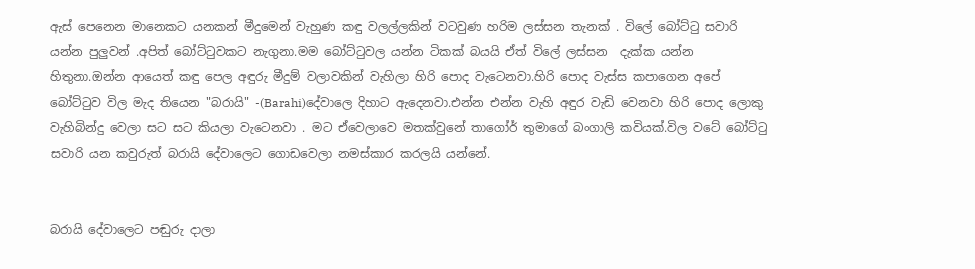ඇස් පෙනෙන මානෙකට යනකන් මීදුමෙන් වැහුණ කඳු වලල්ලකින් වටවුණ හරිම ලස්සන තැනක් . විලේ බෝට්ටු සවාරි යන්න පුලුවන් .අපිත් බෝට්ටුවකට නැගුනා.මම බෝට්ටුවල යන්න ටිකක් බයයි ඒත් විලේ ලස්සන  දැක්ක යන්න හිතුනා.ඔන්න ආයෙත් කඳු පෙල අඳුරු මීදුම් වලාවකින් වැහිලා හිරි පොද වැටෙනවා.හිරි පොද වැස්ස කපාගෙන අපේ බෝට්ටුව විල මැද තියෙන "බරායි" -(Barahi)දේවාලෙ දිහාට ඇදෙනවා.එන්න එන්න වැහි අඳුර වැඩි වෙනවා හිරි පොද ලොකු වැහිබින්දු වෙලා සට සට කියලා වැටෙනවා . මට ඒවෙලාවෙ මතක්වුනේ තාගෝර් තුමාගේ බංගාලි කවියක්.විල වටේ බෝට්ටු සවාරි යන කවුරුත් බරායි දේවාලෙට ගොඩවෙලා නමස්කාර කරලයි යන්නේ.


බරායි දේවාලෙට පඬුරු දාලා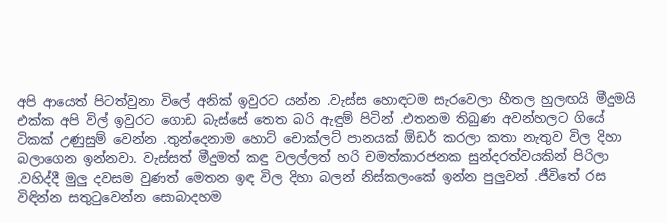අපි ආයෙත් පිටත්වුනා විලේ අනික් ඉවුරට යන්න .වැස්ස හොඳටම සැරවෙලා හීතල හුලඟයි මීදුමයි එක්ක අපි විල් ඉවුරට ගොඩ බැස්සේ තෙත බරි ඇඳුම් පිටින් .එතනම තිබුණ අවන්හලට ගියේ ටිකක් උණුසුම් වෙන්න .තුන්දෙනාම හොට් චොක්ලට් පානයක් ඕඩර් කරලා කතා නැතුව විල දිහා බලාගෙන ඉන්නවා. වැස්සත් මීදුමත් කඳු වලල්ලත් හරි චමත්කාරජනක සුන්දරත්වයකින් පිරිලා .වහිද්දී මුලු දවසම වුණත් මෙතන ඉඳ විල දිහා බලන් නිස්කලංකේ ඉන්න පුලුවන් .ජීවිතේ රස විඳින්න සතුටුවෙන්න සොබාදහම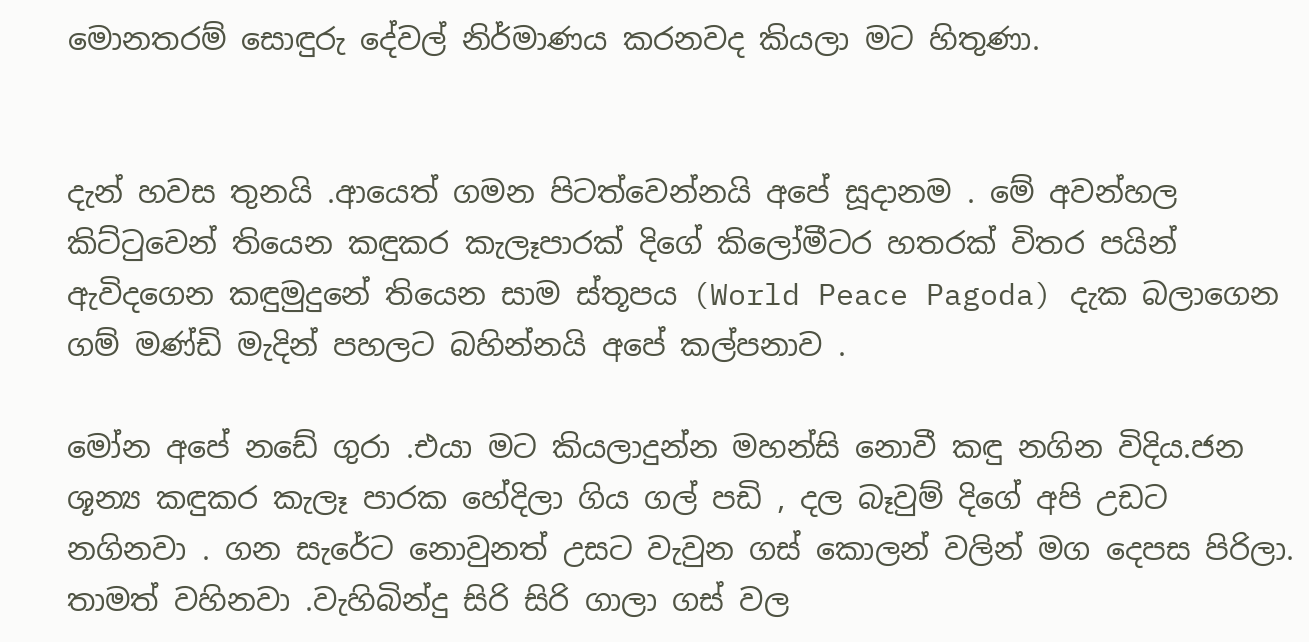මොනතරම් සොඳුරු දේවල් නිර්මාණය කරනවද කියලා මට හිතුණා.


දැන් හවස තුනයි .ආයෙත් ගමන පිටත්වෙන්නයි අපේ සූදානම . මේ අවන්හල කිට්ටුවෙන් තියෙන කඳුකර කැලෑපාරක් දිගේ කිලෝමීටර හතරක් විතර පයින් ඇවිදගෙන කඳුමුදුනේ තියෙන සාම ස්තූපය (World Peace Pagoda) දැක බලාගෙන ගම් මණ්ඩි මැදින් පහලට බහින්නයි අපේ කල්පනාව .

මෝන අපේ නඩේ ගුරා .එයා මට කියලාදුන්න මහන්සි නොවී කඳු නගින විදිය.ජන ශූන්‍ය කඳුකර කැලෑ පාරක හේදිලා ගිය ගල් පඩි , දල බෑවුම් දිගේ අපි උඩට නගිනවා . ගන සැරේට නොවුනත් උසට වැවුන ගස් කොලන් වලින් මග දෙපස පිරිලා. තාමත් වහිනවා .වැහිබින්දු සිරි සිරි ගාලා ගස් වල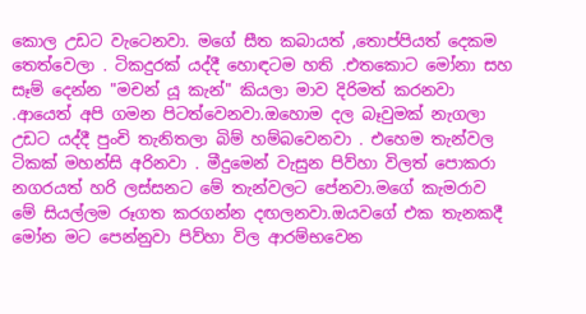කොල උඩට වැටෙනවා. මගේ සීත කබායත් ,තොප්පියත් දෙකම තෙත්වෙලා . ටිකදුරක් යද්දී හොඳටම හති .එතකොට මෝනා සහ සෑම් දෙන්න "මචන් යූ කැන්" කියලා මාව දිරිමත් කරනවා .ආයෙත් අපි ගමන පිටත්වෙනවා.ඔහොම දල බෑවුමක් නැගලා උඩට යද්දී පුංචි තැනිතලා බිම් හම්බවෙනවා . එහෙම තැන්වල ටිකක් මහන්සි අරිනවා . මීදුමෙන් වැසුන පිව්හා විලත් පොකරා නගරයත් හරි ලස්සනට මේ තැන්වලට පේනවා.මගේ කැමරාව මේ සියල්ලම රූගත කරගන්න දඟලනවා.ඔයවගේ එක තැනකදී මෝන මට පෙන්නුවා පිව්හා විල ආරම්භවෙන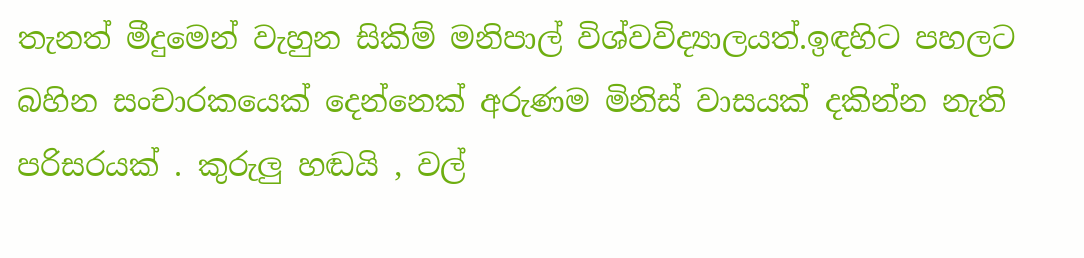තැනත් මීදුමෙන් වැහුන සිකිම් මනිපාල් විශ්වවිද්‍යාලයත්.ඉඳහිට පහලට බහින සංචාරකයෙක් දෙන්නෙක් අරුණම මිනිස් වාසයක් දකින්න නැති පරිසරයක් . කුරුලු හඬයි , වල්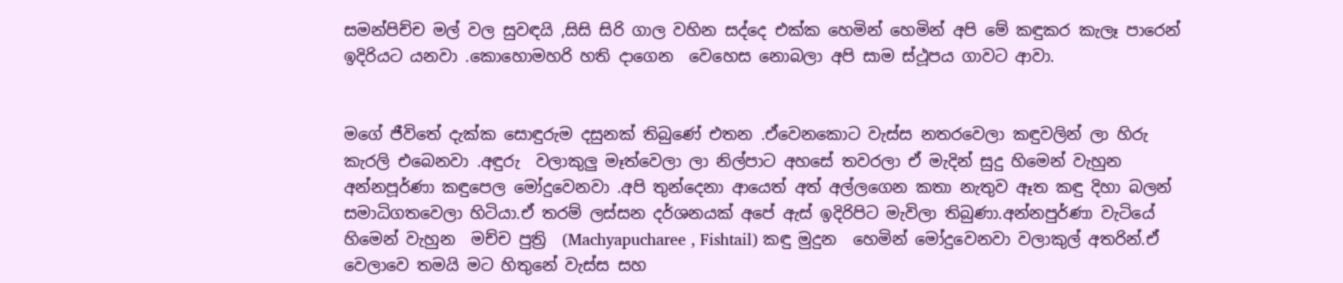සමන්පිච්ච මල් වල සුවඳයි ,සිසි සිරි ගාල වහින සද්දෙ එක්ක හෙමින් හෙමින් අපි මේ කඳුකර කැලෑ පාරෙන් ඉදිරියට යනවා .කොහොමහරි හති දාගෙන  වෙහෙස නොබලා අපි සාම ස්ථූපය ගාවට ආවා.


මගේ ජීවිතේ දැක්ක සොඳුරුම දසුනක් තිබුණේ එතන .ඒවෙනකොට වැස්ස නතරවෙලා කඳුවලින් ලා හිරු කැරලි එබෙනවා .අඳුරු  වලාකුලු මෑත්වෙලා ලා නිල්පාට අහසේ තවරලා ඒ මැදින් සුදු හිමෙන් වැහුන අන්නපූර්ණා කඳුපෙල මෝදුවෙනවා .අපි තුන්දෙනා ආයෙත් අත් අල්ලගෙන කතා නැතුව ඈත කඳු දිහා බලන් සමාධිගතවෙලා හිටියා.ඒ තරම් ලස්සන දර්ශනයක් අපේ ඇස් ඉදිරිපිට මැවිලා තිබුණා.අන්නපුර්ණා වැටියේ හිමෙන් වැහුන  මච්ච පුත්‍රි  (Machyapucharee , Fishtail) කඳු මුදුන  හෙමින් මෝදුවෙනවා වලාකුල් අතරින්.ඒ වෙලාවෙ තමයි මට හිතුනේ වැස්ස සහ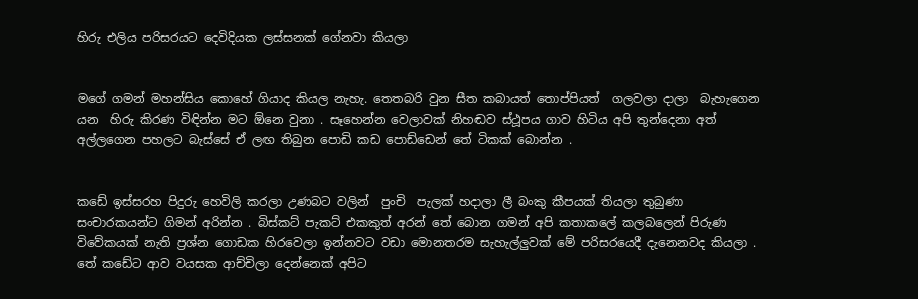හිරු එලිය පරිසරයට දෙවිදියක ලස්සනක් ගේනවා කියලා


මගේ ගමන් මහන්සිය කොහේ ගියාද කියල නැහැ. තෙතබරි වුන සීත කබායත් තොප්පියත්  ගලවලා දාලා  බැහැගෙන යන  හිරු කිරණ විඳින්න මට ඕනෙ වුනා . සෑහෙන්න වෙලාවක් නිහඬව ස්ථූපය ගාව හිටිය අපි තුන්දෙනා අත් අල්ලගෙන පහලට බැස්සේ ඒ ලඟ තිබුන පොඩි කඩ පොඩ්ඩෙන් තේ ටිකක් බොන්න .


කඩේ ඉස්සරහ පිදුරු හෙවිලි කරලා උණබට වලින්  පුංචි  පැලක් හදාලා ලී බංකු කීපයක් තියලා තුබුණා සංචාරකයන්ට ගිමන් අරින්න . බිස්කට් පැකට් එකකුත් අරන් තේ බොන ගමන් අපි කතාකලේ කලබලෙන් පිරුණ විවේකයක් නැති ප්‍රශ්න ගොඩක හිරවෙලා ඉන්නවට වඩා මොනතරම සැහැල්ලුවක් මේ පරිසරයෙදී දැනෙනවද කියලා . තේ කඩේට ආව වයසක ආච්චිලා දෙන්නෙක් අපිට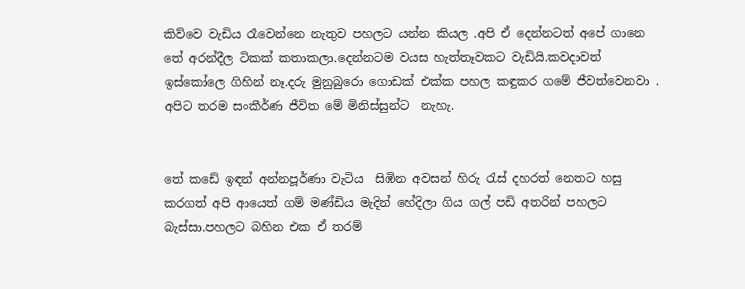කිව්වෙ වැඩිය රෑවෙන්නෙ නැතුව පහලට යන්න කියල .අපි ඒ දෙන්නටත් අපේ ගානෙ තේ අරන්දීල ටිකක් කතාකලා.දෙන්නටම වයස හැත්තෑවකට වැඩියි.කවදාවත් ඉස්කෝලෙ ගිහින් නෑ.දරු මුනුබුරො ගොඩක් එක්ක පහල කඳුකර ගමේ ජීවත්වෙනවා . අපිට තරම සංකීර්ණ ජීවිත මේ මිනිස්සුන්ට  නැහැ.


තේ කඩේ ඉඳන් අන්නපූර්ණා වැටිය  සිඹින අවසන් හිරු රැස් දහරත් නෙතට හසු කරගත් අපි ආයෙත් ගම් මණ්ඩිය මැදින් හේදිලා ගිය ගල් පඩි අතරින් පහලට බැස්සා.පහලට බහින එක ඒ තරම්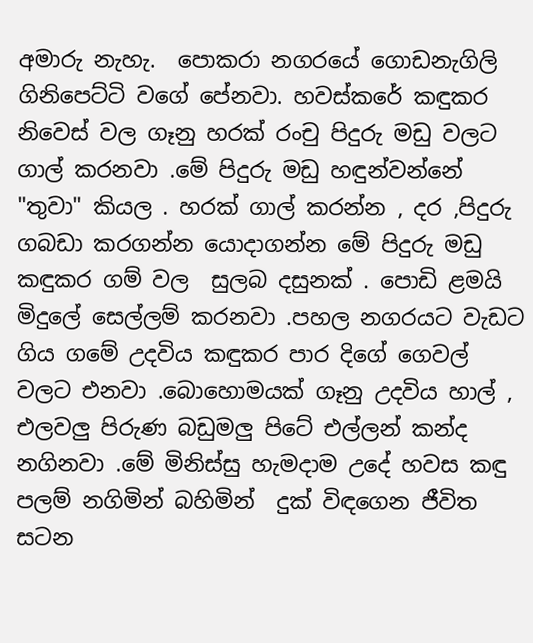අමාරු නැහැ.  පොකරා නගරයේ ගොඩනැගිලි ගිනිපෙට්ටි වගේ පේනවා. හවස්කරේ කඳුකර නිවෙස් වල ගෑනු හරක් රංචු පිදුරු මඩු වලට ගාල් කරනවා .මේ පිදුරු මඩු හඳුන්වන්නේ "තුවා" කියල . හරක් ගාල් කරන්න , දර ,පිදුරු ගබඩා කරගන්න යොදාගන්න මේ පිදුරු මඩු කඳුකර ගම් වල  සුලබ දසුනක් . පොඩි ළමයි මිදුලේ සෙල්ලම් කරනවා .පහල නගරයට වැඩට  ගිය ගමේ උදවිය කඳුකර පාර දිගේ ගෙවල් වලට එනවා .බොහොමයක් ගෑනු උදවිය හාල් , එලවලු පිරුණ බඩුමලු පිටේ එල්ලන් කන්ද නගිනවා .මේ මිනිස්සු හැමදාම උදේ හවස කඳු පලම් නගිමින් බහිමින්  දුක් විඳගෙන ජීවිත සටන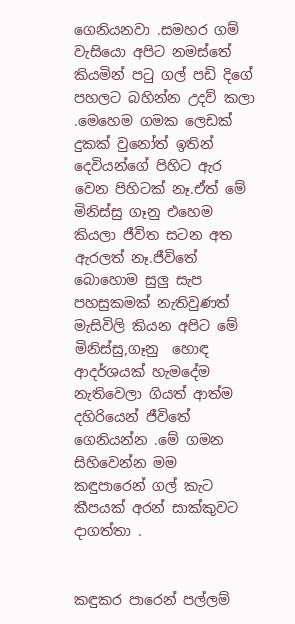ගෙනියනවා .සමහර ගම් වැසියො අපිට නමස්තේ කියමින් පටු ගල් පඩි දිගේ පහලට බහින්න උදව් කලා .මෙහෙම ගමක ලෙඩක් දුකක් වුනෝත් ඉතින් දෙවියන්ගේ පිහිට ඇර වෙන පිහිටක් නෑ.ඒත් මේ මිනිස්සු ගෑනු එහෙම කියලා ජීවිත සටන අත ඇරලත් නෑ.ජීවිතේ බොහොම සුලු සැප පහසුකමක් නැතිවුණත් මැසිවිලි කියන අපිට මේ මිනිස්සු,ගෑනු  හොඳ ආදර්ශයක් හැමදේම නැතිවෙලා ගියත් ආත්ම දහිරියෙන් ජීවිතේ ගෙනියන්න .මේ ගමන සිහිවෙන්න මම කඳුපාරෙන් ගල් කැට කීපයක් අරන් සාක්කුවට දාගත්තා .


කඳුකර පාරෙන් පල්ලම්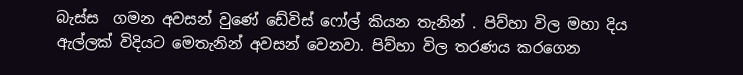බැස්ස  ගමන අවසන් වුණේ ඩේවිස් ෆෝල් කියන තැනින් . පිව්හා විල මහා දිය ඇල්ලක් විදියට මෙතැනින් අවසන් වෙනවා. පිව්හා විල තරණය කරගෙන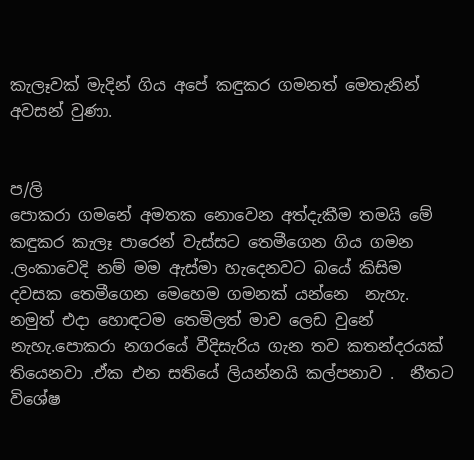කැලෑවක් මැදින් ගිය අපේ කඳුකර ගමනත් මෙතැනින් අවසන් වුණා.


ප/ලි
පොකරා ගමනේ අමතක නොවෙන අත්දැකීම තමයි මේ කඳුකර කැලෑ පාරෙන් වැස්සට තෙමීගෙන ගිය ගමන .ලංකාවෙදි නම් මම ඇස්මා හැදෙනවට බයේ කිසිම දවසක තෙමීගෙන මෙහෙම ගමනක් යන්නෙ  නැහැ. නමුත් එදා හොඳටම තෙමිලත් මාව ලෙඩ වුනේ නැහැ.පොකරා නගරයේ වීදිසැරිය ගැන තව කතන්දරයක් තියෙනවා .ඒක එන සතියේ ලියන්නයි කල්පනාව .  නීතට විශේෂ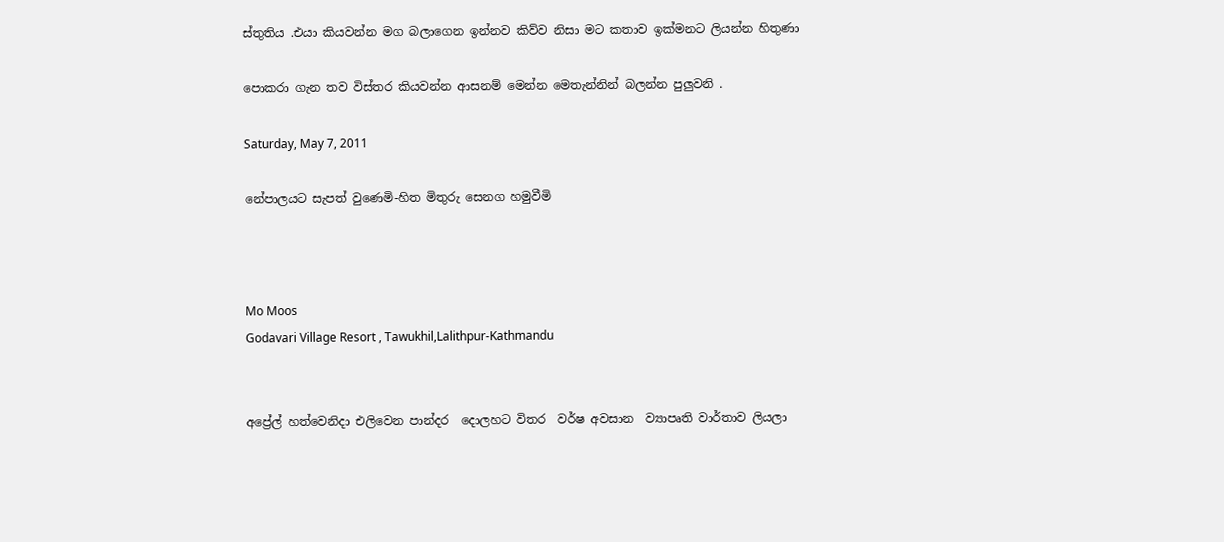ස්තුතිය .එයා කියවන්න මග බලාගෙන ඉන්නව කිව්ව නිසා මට කතාව ඉක්මනට ලියන්න හිතුණා

පොකරා ගැන තව විස්තර කියවන්න ආසනම් මෙන්න මෙතැන්නින් බලන්න පුලුවනි .

Saturday, May 7, 2011

නේපාලයට සැපත් වුණෙමි-හිත මිතුරු සෙනග හමුවීමි



Mo Moos
Godavari Village Resort , Tawukhil,Lalithpur-Kathmandu


අප්‍රේල් හත්වෙනිදා එලිවෙන පාන්දර  දොලහට විතර  වර්ෂ අවසාන  ව්‍යාපෘති වාර්තාව ලියලා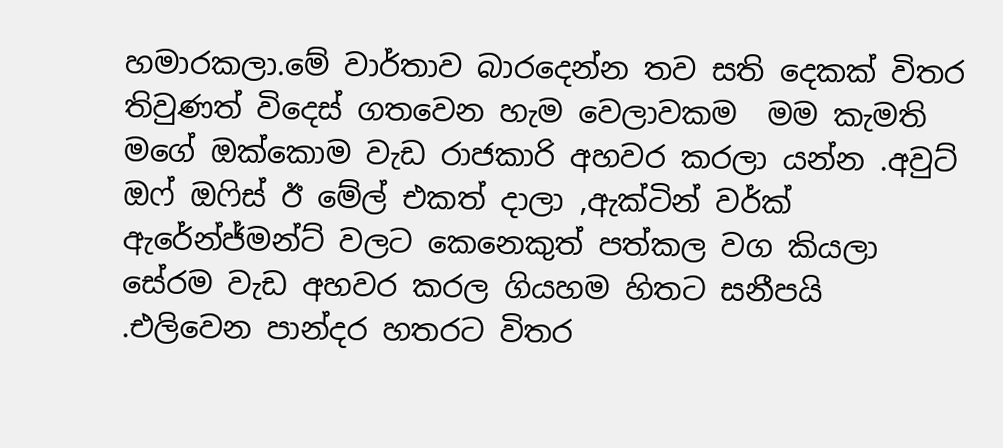හමාරකලා.මේ වාර්තාව බාරදෙන්න තව සති දෙකක් විතර තිවුණත් විදෙස් ගතවෙන හැම වෙලාවකම  මම කැමති මගේ ඔක්කොම වැඩ රාජකාරි අහවර කරලා යන්න .අවුට් ඔෆ් ඔෆිස් ඊ මේල් එකත් දාලා ,ඇක්ටින් වර්ක් ඇරේන්ජ්මන්ට් වලට කෙනෙකුත් පත්කල වග කියලා සේරම වැඩ අහවර කරල ගියහම හිතට සනීපයි .එලිවෙන පාන්දර හතරට විතර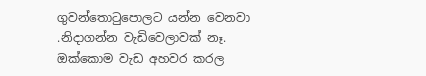ගුවන්තොටුපොලට යන්න වෙනවා .නිදාගන්න වැඩිවෙලාවක් නෑ. ඔක්කොම වැඩ අහවර කරල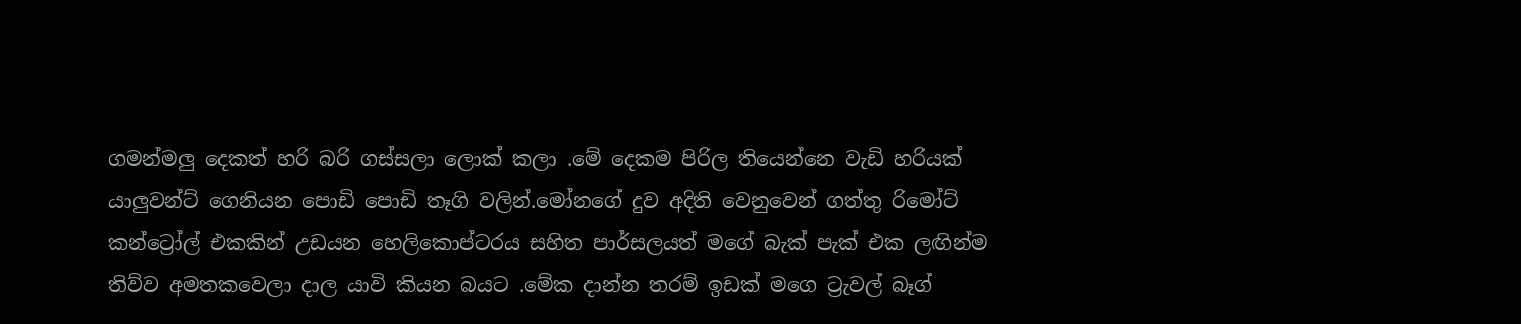ගමන්මලු දෙකත් හරි බරි ගස්සලා ලොක් කලා .මේ දෙකම පිරිල තියෙන්නෙ වැඩි හරියක් යාලුවන්ට් ගෙනියන පොඩි පොඩි තෑගි වලින්.මෝනගේ දුව අදිති වෙනුවෙන් ගත්තු රිමෝට් කන්ට්‍රෝල් එකකින් උඩයන හෙලිකොප්ටරය සහිත පාර්සලයත් මගේ බැක් පැක් එක ලඟින්ම තිව්ව අමතකවෙලා දාල යාවි කියන බයට .මේක දාන්න තරම් ඉඩක් මගෙ ට්‍රැවල් බෑග්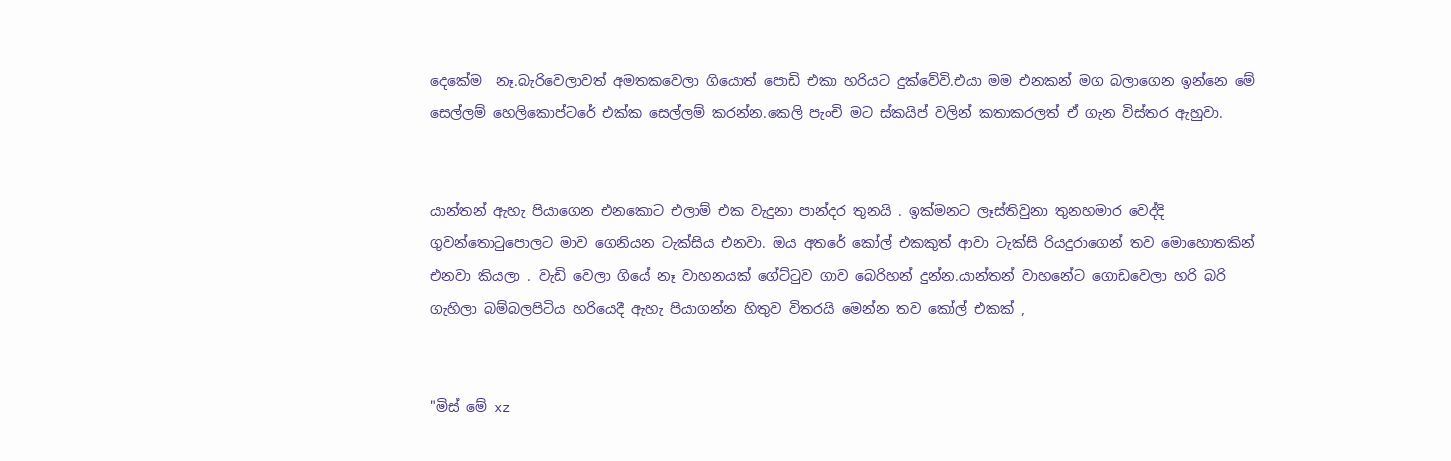දෙකේම  නෑ.බැරිවෙලාවත් අමතකවෙලා ගියොත් පොඩි එකා හරියට දුක්වේවි.එයා මම එනකන් මග බලාගෙන ඉන්නෙ මේ සෙල්ලම් හෙලිකොප්ටරේ එක්ක සෙල්ලම් කරන්න.කෙලි පැංචි මට ස්කයිප් වලින් කතාකරලත් ඒ ගැන විස්තර ඇහුවා.


යාන්තන් ඇහැ පියාගෙන එනකොට එලාම් එක වැදුනා පාන්දර තුනයි . ඉක්මනට ලෑස්තිවුනා තුනහමාර වෙද්දි ගුවන්තොටුපොලට මාව ගෙනියන ටැක්සිය එනවා. ඔය අතරේ කෝල් එකකුත් ආවා ටැක්සි රියදුරාගෙන් තව මොහොතකින් එනවා කියලා . වැඩි වෙලා ගියේ නෑ වාහනයක් ගේට්ටුව ගාව බෙරිහන් දුන්න.යාන්තන් වාහනේට ගොඩවෙලා හරි බරි ගැහිලා බම්බලපිටිය හරියෙදී ඇහැ පියාගන්න හිතුව විතරයි මෙන්න තව කෝල් එකක් ,


"මිස් මේ xz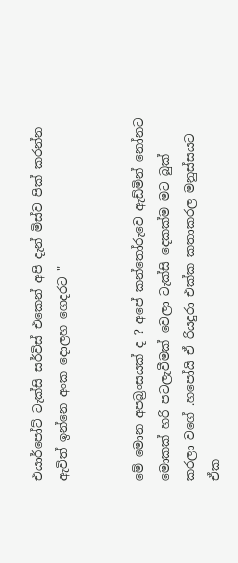එයාර්පෝට් ටැක්සි සර්විස් එකෙන් අපි දැන් මිස්ව පික් කරන්න ඇවිත් ඉන්නෙ අංක දොලහ ගෙදරට "


මේ මොන අපබ්‍රංසයක් ද ? අපේ කන්තෝරුවෙ ඇඩ්මින් නෝනට මොකක් හරි පටලැවීමක් වෙලා ටැක්සි දෙකක්ම මට බුක් කරලා වගේ .හපෝයි ඒ රියදුරා එක්ක කතාකරල මනුස්සයට ඒක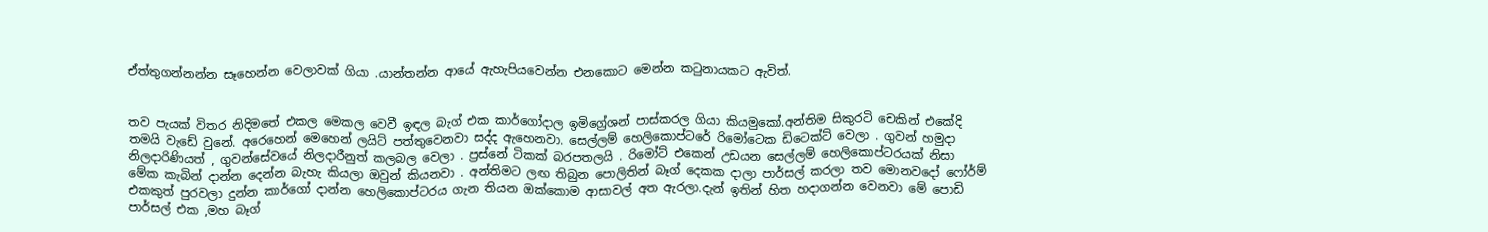ඒත්තුගන්නන්න සෑහෙන්න වෙලාවක් ගියා .යාන්තන්න ආයේ ඇහැපියවෙන්න එනකොට මෙන්න කටුනායකට ඇවිත්.


තව පැයක් විතර නිදිමතේ එකල මෙකල වෙවී ඉඳල බැග් එක කාර්ගෝදාල ඉමිග්‍රේශන් පාස්කරල ගියා කියමුකෝ.අන්තිම සිකුරටි චෙකින් එකේදි තමයි වැඩේ වුනේ. අරෙහෙන් මෙහෙන් ලයිට් පත්තුවෙනවා සද්ද ඇහෙනවා. සෙල්ලම් හෙලිකොප්ටරේ රිමෝටෙක ඩිටෙක්ට් වෙලා . ගුවන් හමුදා නිලදාරිණියත් , ගුවන්සේවයේ නිලදාරීනුත් කලබල වෙලා . ප්‍රස්නේ ටිකක් බරපතලයි . රිමෝට් එකෙන් උඩයන සෙල්ලම් හෙලිකොප්ටරයක් නිසා  මේක කැබින් දාන්න දෙන්න බැහැ කියලා ඔවුන් කියනවා . අන්තිමට ලඟ තිබුන පොලිතින් බෑග් දෙකක දාලා පාර්සල් කරලා තව මොනවදෝ ෆෝර්ම් එකකුත් පුරවලා දුන්න කාර්ගෝ දාන්න හෙලිකොප්ටරය ගැන තියන ඔක්කොම ආසාවල් අත ඇරලා.දැන් ඉතින් හිත හදාගන්න වෙනවා මේ පොඩි පාර්සල් එක ,මහ බෑග්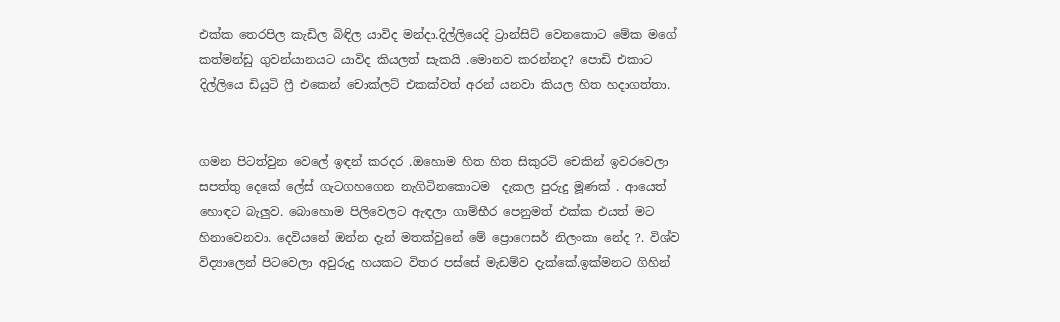එක්ක තෙරපිල කැඩිල බිඳිල යාවිද මන්දා.දිල්ලියෙදි ට්‍රාන්සිට් වෙනකොට මේක මගේ කත්මන්ඩු ගුවන්යානයට යාවිද කියලත් සැකයි .මොනව කරන්නද? පොඩි එකාට දිල්ලියෙ ඩියුටි ෆ්‍රී එකෙන් චොක්ලට් එකක්වත් අරන් යනවා කියල හිත හදාගත්තා.


ගමන පිටත්වුන වෙලේ ඉඳන් කරදර .ඔහොම හිත හිත සිකුරටි චෙකින් ඉවරවෙලා සපත්තු දෙකේ ලේස් ගැටගහගෙන නැගිටිනකොටම  දැකල පුරුදු මූණක් . ආයෙත් හොඳට බැලුව. බොහොම පිලිවෙලට ඇඳලා ගාම්භීර පෙනුමත් එක්ක එයත් මට හිනාවෙනවා. දෙවියනේ ඔන්න දැන් මතක්වුනේ මේ ප්‍රොෆෙසර් නිලංකා නේද ?. විශ්ව විද්‍යාලෙන් පිටවෙලා අවුරුදු හයකට විතර පස්සේ මැඩම්ව දැක්කේ.ඉක්මනට ගිහින්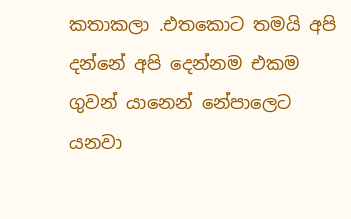කතාකලා .එතකොට තමයි අපි  දන්නේ අපි දෙන්නම එකම ගුවන් යානෙන් නේපාලෙට යනවා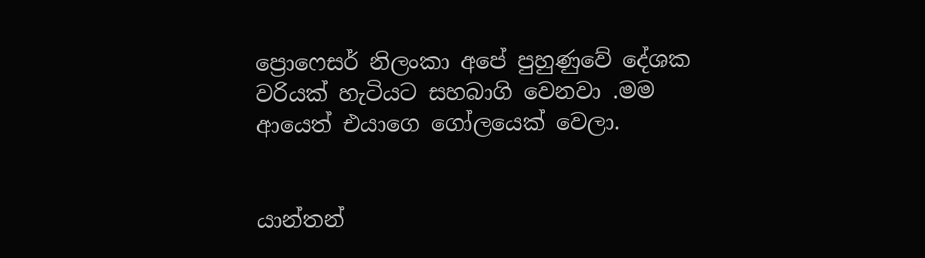ප්‍රොෆෙසර් නිලංකා අපේ පුහුණුවේ දේශක වරියක් හැටියට සහබාගි වෙනවා .මම ආයෙත් එයාගෙ ගෝලයෙක් වෙලා.


යාන්තන්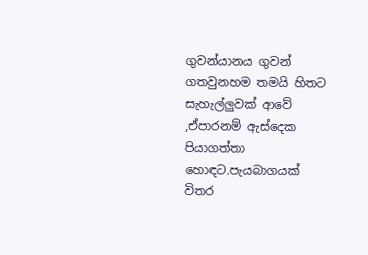ගුවන්යානය ගුවන් ගතවුනහම තමයි හිතට සැහැල්ලුවක් ආවේ ,ඒපාරනම් ඇස්දෙක පියාගත්තා හොඳට.පැයබාගයක් විතර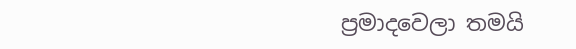ප්‍රමාදවෙලා තමයි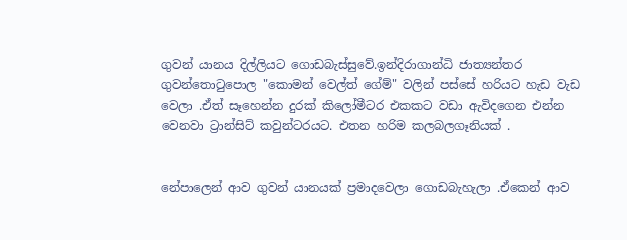ගුවන් යානය දිල්ලියට ගොඩබැස්සුවේ.ඉන්දිරාගාන්ධි ජාත්‍යන්තර ගුවන්තොටුපොල "කොමන් වෙල්ත් ගේම්" වලින් පස්සේ හරියට හැඩ වැඩ වෙලා .ඒත් සෑහෙන්න දුරක් කිලෝමීටර එකකට වඩා ඇවිදගෙන එන්න වෙනවා ට්‍රාන්සිට් කවුන්ටරයට. එතන හරිම කලබලගෑනියක් .


නේපාලෙන් ආව ගුවන් යානයක් ප්‍රමාදවෙලා ගොඩබැහැලා .ඒකෙන් ආව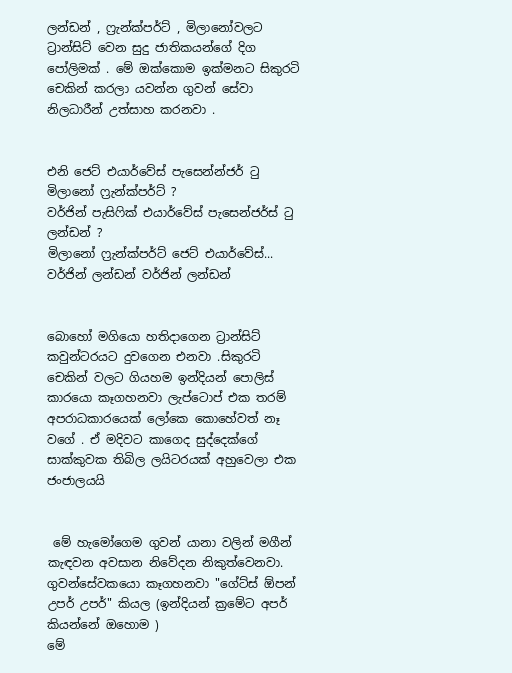ලන්ඩන් , ෆ්‍රැන්ක්පර්ට් , මිලානෝවලට ට්‍රාන්සිට් වෙන සුදු ජාතිකයන්ගේ දිග පෝලිමක් . මේ ඔක්කොම ඉක්මනට සිකුරටි චෙකින් කරලා යවන්න ගුවන් සේවා නිලධාරීන් උත්සාහ කරනවා .


එනි ජෙට් එයාර්වේස් පැසෙන්න්ජර් ටු මිලානෝ ෆ්‍රැන්ක්පර්ට් ?
වර්ජින් පැසිෆික් එයාර්වේස් පැසෙන්ජර්ස් ටු ලන්ඩන් ?
මිලානෝ ෆ්‍රැන්ක්පර්ට් ජෙට් එයාර්වේස්...
වර්ජින් ලන්ඩන් වර්ජින් ලන්ඩන්


බොහෝ මගියො හතිදාගෙන ට්‍රාන්සිට් කවුන්ටරයට දුවගෙන එනවා .සිකුරටි චෙකින් වලට ගියහම ඉන්දියන් පොලිස් කාරයො කෑගහනවා ලැප්ටොප් එක තරම් අපරාධකාරයෙක් ලෝකෙ කොහේවත් නෑ වගේ . ඒ මදිවට කාගෙද සුද්දෙක්ගේ සාක්කුවක තිබිල ලයිටරයක් අහුවෙලා එක ජංජාලයයි


 මේ හැමෝගෙම ගුවන් යානා වලින් මගීන් කැඳවන අවසාන නිවේදන නිකුත්වෙනවා. ගුවන්සේවකයො කෑගහනවා "ගේට්ස් ඕපන් උපර් උපර්" කියල (ඉන්දියන් ක්‍රමේට අපර් කියන්නේ ඔහොම )
මේ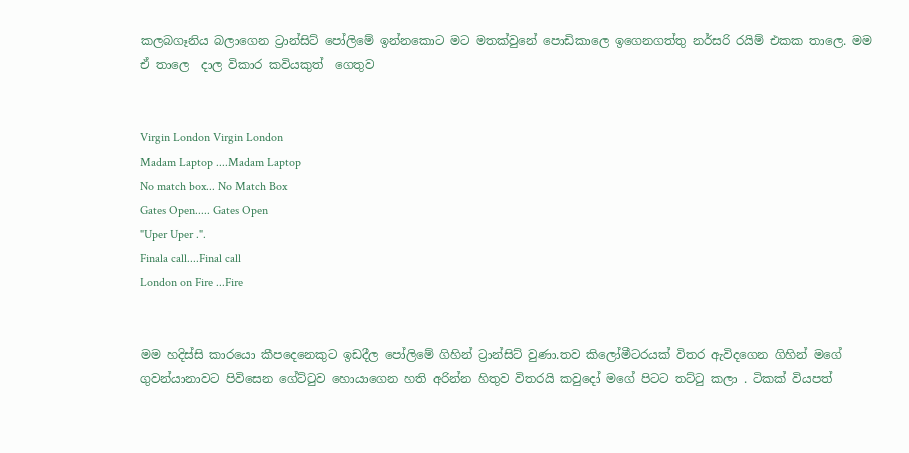කලබගෑනිය බලාගෙන ට්‍රාන්සිට් පෝලිමේ ඉන්නකොට මට මතක්වුනේ පොඩිකාලෙ ඉගෙනගත්තු නර්සරි රයිම් එකක තාලෙ. මම ඒ තාලෙ  දාල විකාර කවියකුත්  ගෙතුව


Virgin London Virgin London
Madam Laptop ....Madam Laptop
No match box... No Match Box
Gates Open..... Gates Open
"Uper Uper .".
Finala call....Final call
London on Fire ...Fire


මම හදිස්සි කාරයො කීපදෙනෙකුට ඉඩදීල පෝලිමේ ගිහින් ට්‍රාන්සිට් වුණා.තව කිලෝමීටරයක් විතර ඇවිදගෙන ගිහින් මගේ ගුවන්යානාවට පිවිසෙන ගේට්ටුව හොයාගෙන හති අරින්න හිතුව විතරයි කවුදෝ මගේ පිටට තට්ටු කලා . ටිකක් වියපත්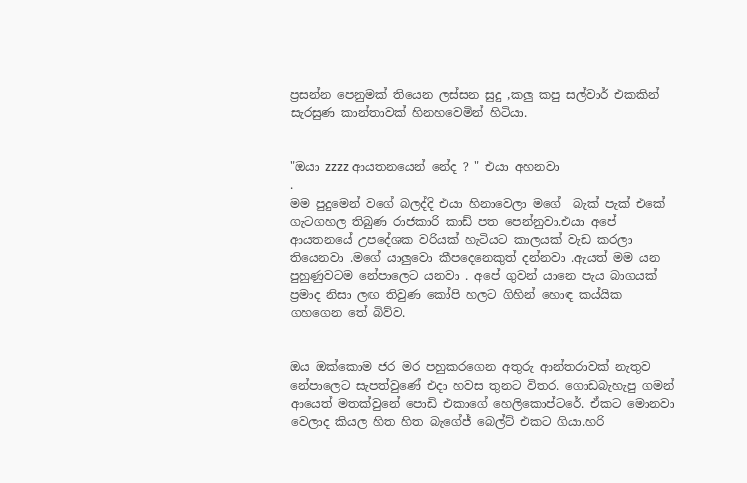ප්‍රසන්න පෙනුමක් තියෙන ලස්සන සුදු ,කලු කපු සල්වාර් එකකින් සැරසුණ කාන්තාවක් හිනහවෙමින් හිටියා.


"ඔයා zzzz ආයතනයෙන් නේද ? " එයා අහනවා
.
මම පුදුමෙන් වගේ බලද්දි එයා හිනාවෙලා මගේ  බැක් පැක් එකේ ගැටගහල තිබුණ රාජකාරි කාඩ් පත පෙන්නුවා.එයා අපේ ආයතනයේ උපදේශක වරියක් හැටියට කාලයක් වැඩ කරලා තියෙනවා .මගේ යාලුවො කීපදෙනෙකුත් දන්නවා .ඇයත් මම යන පුහුණුවටම නේපාලෙට යනවා . අපේ ගුවන් යානෙ පැය බාගයක් ප්‍රමාද නිසා ලඟ තිවුණ කෝපි හලට ගිහින් හොඳ කය්යික ගහගෙන තේ බිව්ව.


ඔය ඔක්කොම ජර මර පහුකරගෙන අතුරු ආන්තරාවක් නැතුව නේපාලෙට සැපත්වුණේ එදා හවස තුනට විතර. ගොඩබැහැපු ගමන් ආයෙත් මතක්වුනේ පොඩි එකාගේ හෙලිකොප්ටරේ. ඒකට මොනවා වෙලාද කියල හිත හිත බැගේජ් බෙල්ට් එකට ගියා.හරි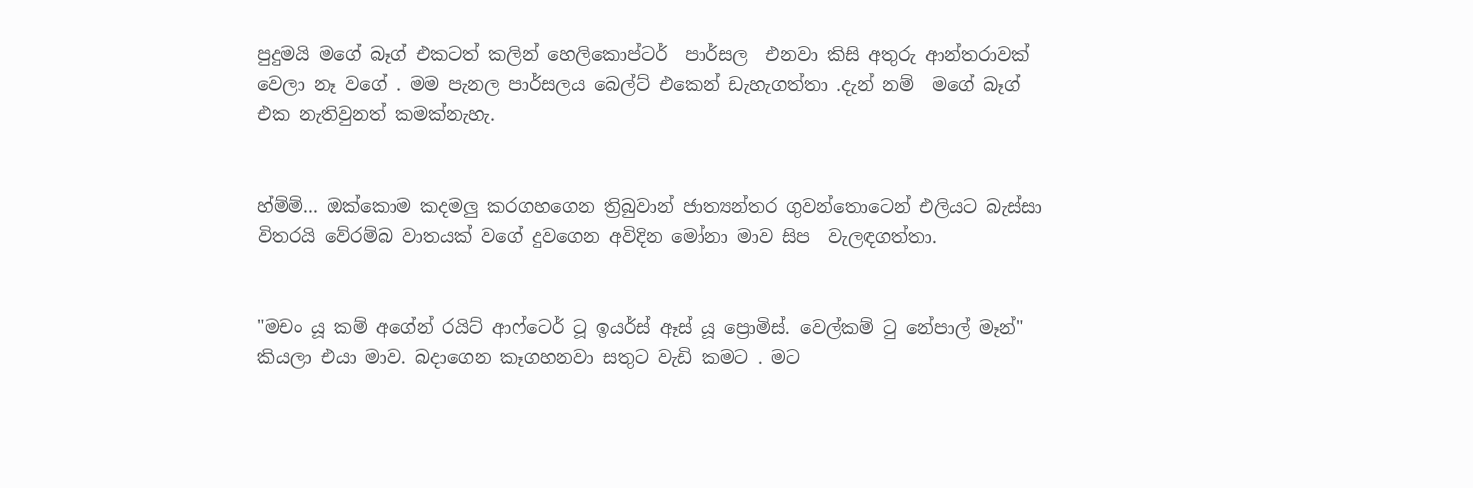පුදුමයි මගේ බෑග් එකටත් කලින් හෙලිකොප්ටර්  පාර්සල  එනවා කිසි අතුරු ආන්තරාවක් වෙලා නෑ වගේ . මම පැනල පාර්සලය බෙල්ට් එකෙන් ඩැහැගත්තා .දැන් නම්  මගේ බෑග් එක නැතිවුනත් කමක්නැහැ.


හ්ම්ම්... ඔක්කොම කදමලු කරගහගෙන ත්‍රිබුවාන් ජාත්‍යන්තර ගුවන්තොටෙන් එලියට බැස්සා විතරයි වේරම්බ වාතයක් වගේ දුවගෙන අවිදින මෝනා මාව සිප  වැලඳගත්තා.


"මචං යූ කම් අගේන් රයිට් ආෆ්ටෙර් ටූ ඉයර්ස් ඈස් යූ ප්‍රොමිස්. වෙල්කම් ටු නේපාල් මෑන්" කියලා එයා මාව. බදාගෙන කෑගහනවා සතුට වැඩි කමට . මට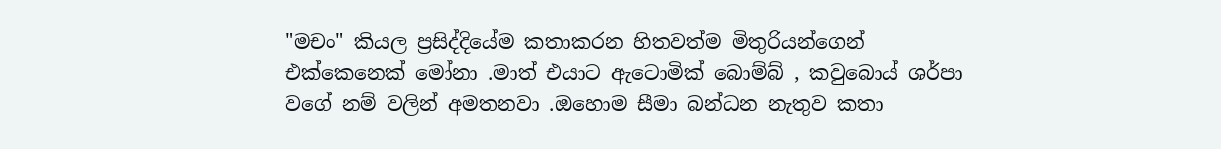"මචං" කියල ප්‍රසිද්දියේම කතාකරන හිතවත්ම මිතුරියන්ගෙන් එක්කෙනෙක් මෝනා .මාත් එයාට ඇටොමික් බොම්බ් , කවුබොය් ශර්පා වගේ නම් වලින් අමතනවා .ඔහොම සීමා බන්ධන නැතුව කතා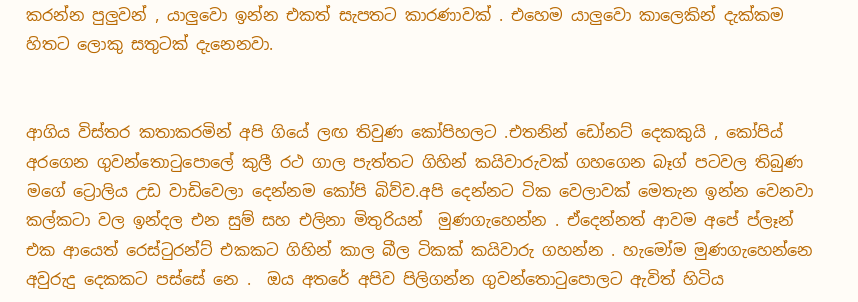කරන්න පුලුවන් , යාලුවො ඉන්න එකත් සැපතට කාරණාවක් . එහෙම යාලුවො කාලෙකින් දැක්කම හිතට ලොකු සතුටක් දැනෙනවා.


ආගිය විස්තර කතාකරමින් අපි ගියේ ලඟ තිවුණ කෝපිහලට .එතනින් ඩෝනට් දෙකකුයි , කෝපිය් අරගෙන ගුවන්තොටුපොලේ කුලී රථ ගාල පැත්තට ගිහින් කයිවාරුවක් ගහගෙන බෑග් පටවල තිබුණ මගේ ට්‍රොලිය උඩ වාඩිවෙලා දෙන්නම කෝපි බිව්ව.අපි දෙන්නට ටික වෙලාවක් මෙතැන ඉන්න වෙනවා කල්කටා වල ඉන්දල එන සුම් සහ එලිනා මිතුරියන්  මුණගැහෙන්න . ඒදෙන්නත් ආවම අපේ ප්ලෑන් එක ආයෙත් රෙස්ටුරන්ට් එකකට ගිහින් කාල බීල ටිකක් කයිවාරු ගහන්න . හැමෝම මුණගැහෙන්නෙ අවුරුදු දෙකකට පස්සේ නෙ .  ඔය අතරේ අපිව පිලිගන්න ගුවන්තොටුපොලට ඇවිත් හිටිය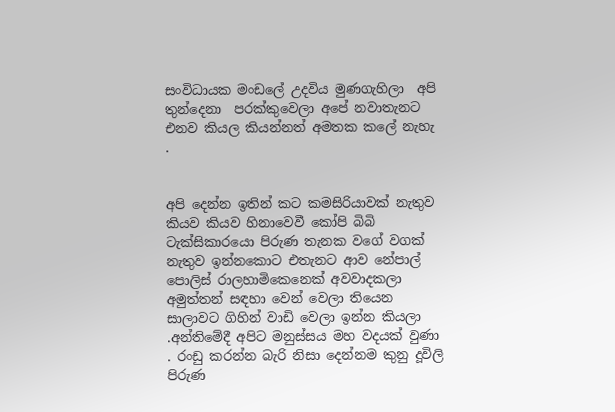සංවිධායක මංඩලේ උදවිය මුණගැහිලා  අපි තුන්දෙනා  පරක්කුවෙලා අපේ නවාතැනට  එනව කියල කියන්නත් අමතක කලේ නැහැ .


අපි දෙන්න ඉතින් කට කමසිරියාවක් නැතුව කියව කියව හිනාවෙවී කෝපි බිබි ටැක්සිකාරයො පිරුණ තැනක වගේ වගක් නැතුව ඉන්නකොට එතැනට ආව නේපාල් පොලිස් රාලහාමිකෙනෙක් අවවාදකලා අමුත්තන් සඳහා වෙන් වෙලා තියෙන සාලාවට ගිහින් වාඩි වෙලා ඉන්න කියලා .අන්තිමේදී අපිට මනුස්සය මහ වදයක් වුණා . රංඩු කරන්න බැරි නිසා දෙන්නම කුනු දූවිලි පිරුණ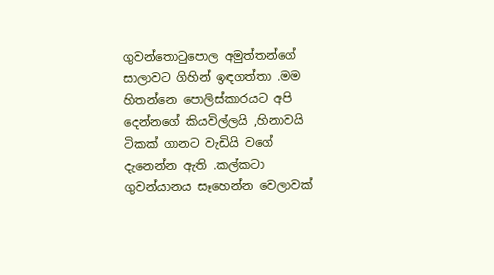ගුවන්තොටුපොල අමුත්තන්ගේ සාලාවට ගිහින් ඉඳගත්තා .මම හිතන්නෙ පොලිස්කාරයට අපි දෙන්නගේ කියවිල්ලයි ,හිනාවයි ටිකක් ගානට වැඩියි වගේ දැනෙන්න ඇති .කල්කටා ගුවන්යානය සෑහෙන්න වෙලාවක්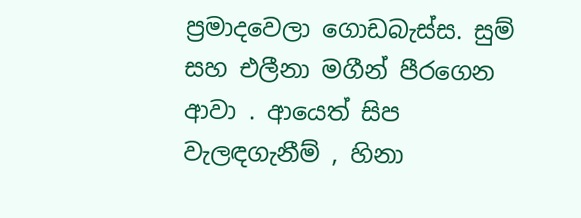ප්‍රමාදවෙලා ගොඩබැස්ස. සුම් සහ එලීනා මගීන් පීරගෙන ආවා . ආයෙත් සිප වැලඳගැනීම් , හිනා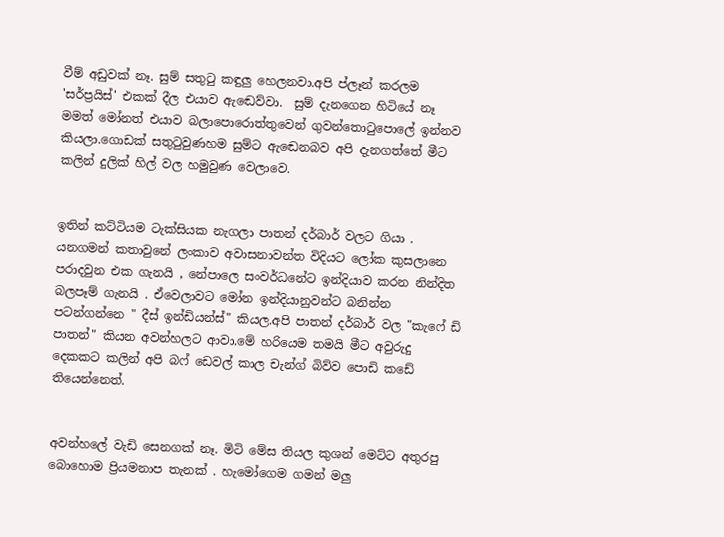වීම් අඩුවක් නෑ. සුම් සතුටු කඳුලු හෙලනවා.අපි ප්ලෑන් කරලම  'සර්ප්‍රයිස්' එකක් දීල එයාව ඇඬෙව්වා.  සුම් දැනගෙන හිටියේ නෑ මමත් මෝනත් එයාව බලාපොරොත්තුවෙන් ගුවන්තොටුපොලේ ඉන්නව කියලා.ගොඩක් සතුටුවුණහම සුම්ට ඇඬෙනබව අපි දැනගත්තේ මීට කලින් දුලික් හිල් වල හමුවුණ වෙලාවෙ.


ඉතින් කට්ටියම ටැක්සියක නැගලා පාතන් දර්බාර් වලට ගියා . යනගමන් කතාවුනේ ලංකාව අවාසනාවන්ත විදියට ලෝක කුසලානෙ පරාදවුන එක ගැනයි , නේපාලෙ සංවර්ධනේට ඉන්දියාව කරන නින්දිත බලපෑම් ගැනයි . ඒවෙලාවට මෝන ඉන්දියානුවන්ට බනින්න පටන්ගන්නෙ " දීස් ඉන්ඩියන්ස්" කියල.අපි පාතන් දර්බාර් වල "කැෆේ ඩි පාතන්" කියන අවන්හලට ආවා.මේ හරියෙම තමයි මීට අවුරුදු දෙකකට කලින් අපි බෆ් ඩෙවල් කාල චැන්ග් බිව්ව පොඩි කඩේ තියෙන්නෙත්.


අවන්හලේ වැඩි සෙනගක් නෑ. මිටි මේස තියල කුශන් මෙට්ට අතුරපු බොහොම ප්‍රියමනාප තැනක් . හැමෝගෙම ගමන් මලු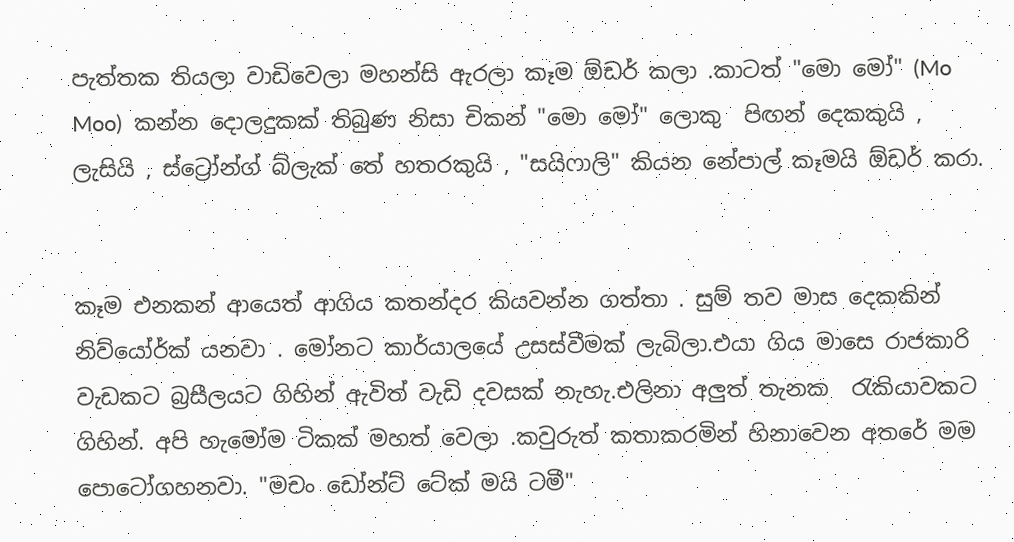පැත්තක තියලා වාඩිවෙලා මහන්සි ඇරලා කෑම ඕඩර් කලා .කාටත් "මො මෝ" (Mo Moo)  කන්න දොලදුකක් තිබුණ නිසා චිකන් "මො මෝ" ලොකු  පිඟන් දෙකකුයි , ලැසියි , ස්ට්‍රෝන්ග් බ්ලැක් තේ හතරකුයි , "සයිෆාලි" කියන නේපාල් කෑමයි ඕඩර් කරා.


කෑම එනකන් ආයෙත් ආගිය කතන්දර කියවන්න ගත්තා . සුම් තව මාස දෙකකින් නිව්යෝර්ක් යනවා . මෝනට කාර්යාලයේ උසස්වීමක් ලැබිලා.එයා ගිය මාසෙ රාජකාරි වැඩකට බ්‍රසීලයට ගිහින් ඇවිත් වැඩි දවසක් නැහැ.එලිනා අලුත් තැනක  රැකියාවකට ගිහින්. අපි හැමෝම ටිකක් මහත් වෙලා .කවුරුත් කතාකරමින් හිනාවෙන අතරේ මම පොටෝගහනවා. "මචං ඩෝන්ට් ටේක් මයි ටමී"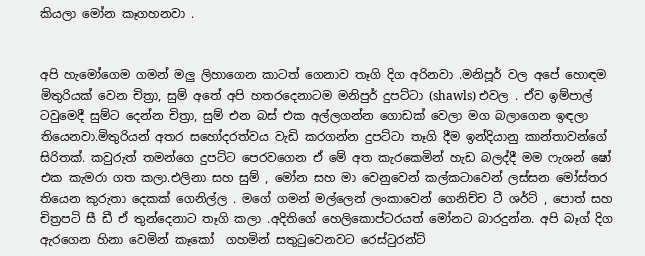කියලා මෝන කෑගහනවා .


අපි හැමෝගෙම ගමන් මලු ලිහාගෙන කාටත් ගෙනාව තෑගි දිග අරිනවා .මනිපූර් වල අපේ හොඳම මිතුරියක් වෙන චිත්‍රා, සුම් අතේ අපි හතරදෙනාටම මනිපුර් දුපට්ටා (shawls) එවල . ඒව ඉම්පාල් ටවුමෙදී සුම්ට දෙන්න චිත්‍රා, සුම් එන බස් එක අල්ලගන්න ගොඩක් වෙලා මග බලාගෙන ඉඳලා තියෙනවා.මිතුරියන් අතර සහෝදරත්වය වැඩි කරගන්න දුපට්ටා තෑගි දීම ඉන්දියානු කාන්තාවන්ගේ සිරිතක්. කවුරුත් තමන්ගෙ දුපට්ට පෙරවගෙන ඒ මේ අත කැරකෙමින් හැඩ බලද්දී මම ෆැශන් ෂෝ එක කැමරා ගත කලා.එලිනා සහ සුම් , මෝන සහ මා වෙනුවෙන් කල්කටාවෙන් ලස්සන මෝස්තර තියෙන කුරුතා දෙකක් ගෙනිල්ල . මගේ ගමන් මල්ලෙන් ලංකාවෙන් ගෙනිච්ච ටී ශර්ට් , පොත් සහ චිත්‍රපටි සී ඩී ඒ තුන්දෙනාට තෑගි කලා .අදිතිගේ හෙලිකොප්ටරයත් මෝනට බාරදුන්න. අපි බෑග් දිග ඇරගෙන හිනා වෙමින් කෑකෝ  ගහමින් සතුටුවෙනවට රෙස්ටුරන්ට්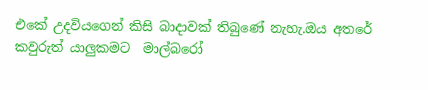එකේ උදවියගෙන් කිසි බාදාවක් තිබුණේ නැහැ.ඔය අතරේ කවුරුත් යාලුකමට  මාල්බරෝ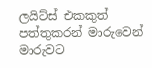ලයිට්ස් එකකුත් පත්තුකරන් මාරුවෙන් මාරුවට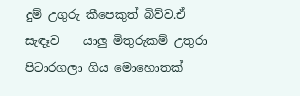දුම් උගුරු කීපෙකුත් බිව්ව.ඒ සැඳෑව    යාලු මිතුරුකම් උතුරා පිටාරගලා ගිය මොහොතක්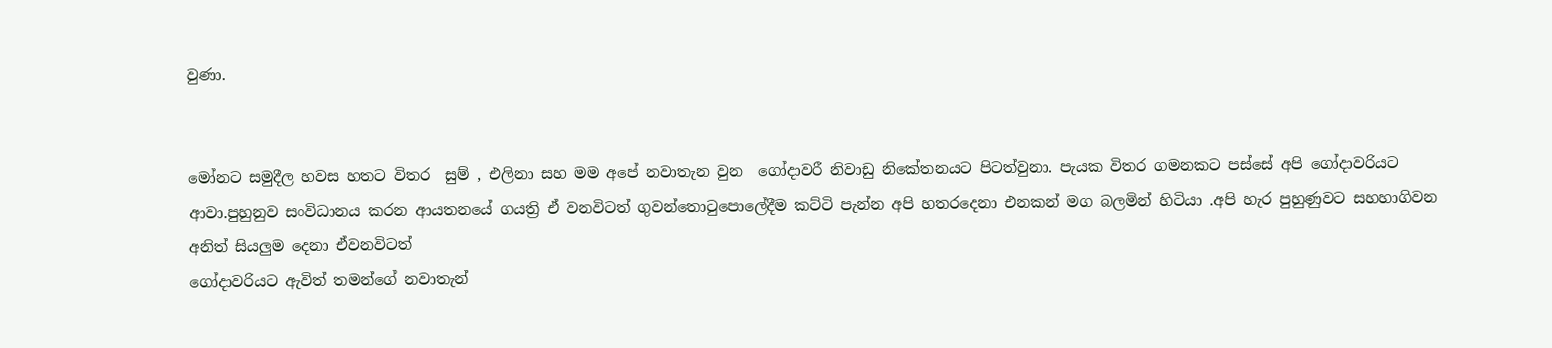වුණා.


මෝනට සමුදීල හවස හතට විතර  සුම් , එලිනා සහ මම අපේ නවාතැන වුන  ගෝදාවරී නිවාඩු නිකේතනයට පිටත්වුනා. පැයක විතර ගමනකට පස්සේ අපි ගෝදාවරියට ආවා.පුහුනුව සංවිධානය කරන ආයතනයේ ගයත්‍රි ඒ වනවිටත් ගුවන්තොටුපොලේදීම කට්ටි පැන්න අපි හතරදෙනා එනකන් මග බලමින් හිටියා .අපි හැර පුහුණුවට සහහාගිවන අනිත් සියලුම දෙනා ඒවනවිටත්
ගෝදාවරියට ඇවිත් තමන්ගේ නවාතැන්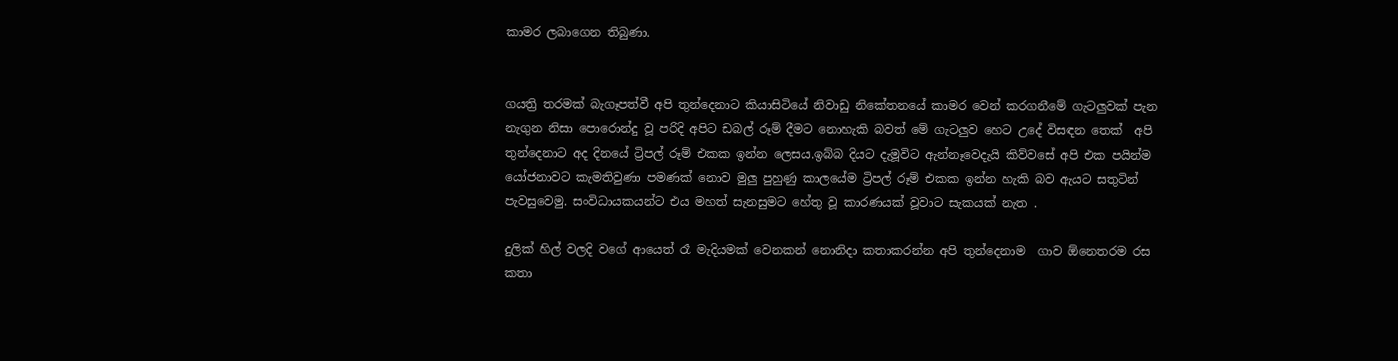කාමර ලබාගෙන තිබුණා.


ගයත්‍රි තරමක් බැගෑපත්වී අපි තුන්දෙනාට කියාසිටියේ නිවාඩු නිකේතනයේ කාමර වෙන් කරගනීමේ ගැටලුවක් පැන නැගුන නිසා පොරොන්දු වූ පරිදි අපිට ඩබල් රූම් දීමට නොහැකි බවත් මේ ගැටලුව හෙට උදේ විසඳන තෙක්  අපි තුන්දෙනාට අද දිනයේ ට්‍රිපල් රූම් එකක ඉන්න ලෙසය.ඉබ්බ දියට දැමූවිට ඇන්නෑවෙදැයි කිව්වසේ අපි එක පයින්ම යෝජනාවට කැමතිවුණා පමණක් නොව මුලු පුහුණු කාලයේම ට්‍රිපල් රූම් එකක ඉන්න හැකි බව ඇයට සතුටින් පැවසුවෙමු. සංවිධායකයන්ට එය මහත් සැනසුමට හේතු වූ කාරණයක් වූවාට සැකයක් නැත .

දුලික් හිල් වලදි වගේ ආයෙත් රෑ මැදියමක් වෙනකන් නොනිදා කතාකරන්න අපි තුන්දෙනාම  ගාව ඕනෙතරම රස කතා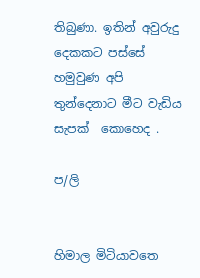තිබුණා. ඉතින් අවුරුදු දෙකකට පස්සේ හමුවුණ අපි තුන්දෙනාට මීට වැඩිය සැපක්  කොහෙද .

ප/ලි


හිමාල මිටියාවතෙ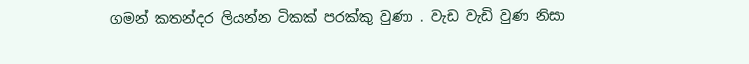ගමන් කතන්දර ලියන්න ටිකක් පරක්කු වුණා . වැඩ වැඩි වුණ නිසා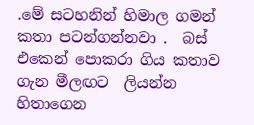.මේ සටහනින් හිමාල ගමන් කතා පටන්ගන්නවා .  බස් එකෙන් පොකරා ගිය කතාව ගැන මීලඟට  ලියන්න හිතාගෙන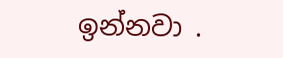ඉන්නවා .